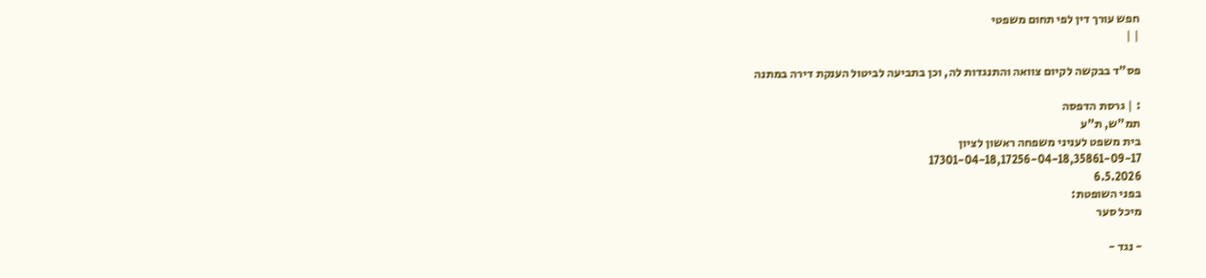חפש עורך דין לפי תחום משפטי
| |

פס"ד בבקשה לקיום צוואה והתנגדות לה, וכן בתביעה לביטול הענקת דירה במתנה

: | גרסת הדפסה
תמ"ש, ת"ע
בית משפט לעניני משפחה ראשון לציון
17301-04-18,17256-04-18,35861-09-17
6.5.2026
בפני השופטת:
מיכל סער

- נגד -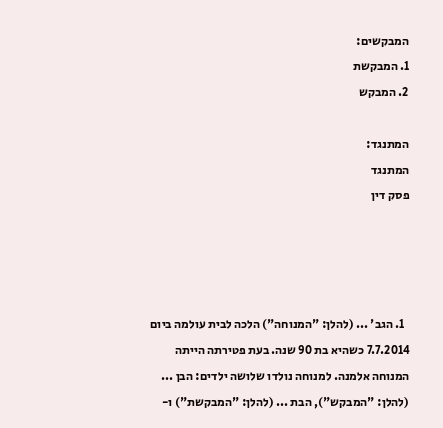המבקשים:
1. המבקשת
2. המבקש

המתנגד:
המתנגד
פסק דין




  1. הגב' ... (להלן: "המנוחה") הלכה לבית עולמה ביום 7.7.2014 כשהיא בת 90 שנה. בעת פטירתה הייתה המנוחה אלמנה. למנוחה נולדו שלושה ילדים: הבן ... (להלן: "המבקש"), הבת ... (להלן: "המבקשת") ו-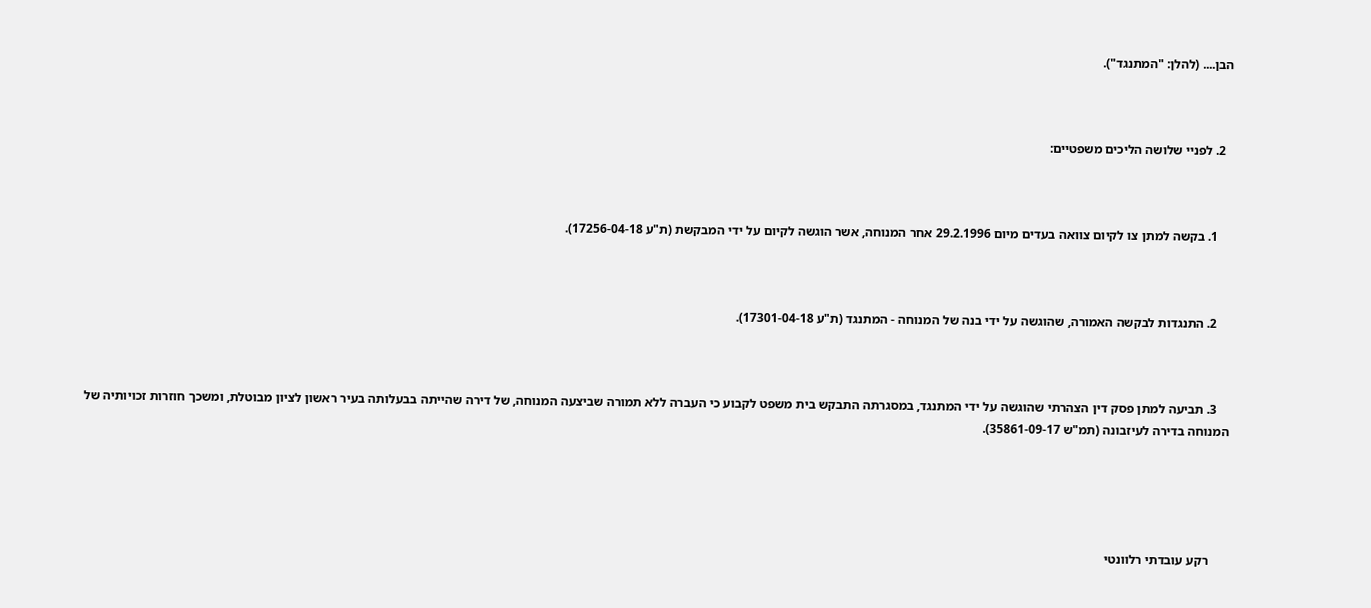הבן.... (להלן: "המתנגד").



  2. לפניי שלושה הליכים משפטיים:



    1. בקשה למתן צו לקיום צוואה בעדים מיום 29.2.1996 אחר המנוחה, אשר הוגשה לקיום על ידי המבקשת (ת"ע 17256-04-18).



    2. התנגדות לבקשה האמורה, שהוגשה על ידי בנה של המנוחה - המתנגד (ת"ע 17301-04-18).



    3. תביעה למתן פסק דין הצהרתי שהוגשה על ידי המתנגד, במסגרתה התבקש בית משפט לקבוע כי העברה ללא תמורה שביצעה המנוחה, של דירה שהייתה בבעלותה בעיר ראשון לציון מבוטלת, ומשכך חוזרות זכויותיה של המנוחה בדירה לעיזבונה (תמ"ש 35861-09-17).





      רקע עובדתי רלוונטי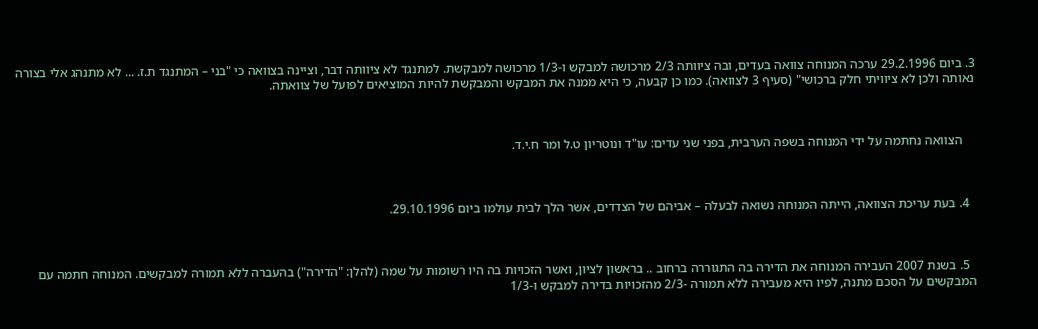3. ביום 29.2.1996 ערכה המנוחה צוואה בעדים, ובה ציוותה 2/3 מרכושה למבקש ו-1/3 מרכושה למבקשת. למתנגד לא ציוותה דבר, וציינה בצוואה כי "בני – המתנגד ת.ז. ... לא מתנהג אלי בצורה נאותה ולכן לא ציוויתי חלק ברכושי" (סעיף 3 לצוואה). כמו כן קבעה, כי היא ממנה את המבקש והמבקשת להיות המוציאים לפועל של צוואתה.



    הצוואה נחתמה על ידי המנוחה בשפה הערבית, בפני שני עדים: עו"ד ונוטריון ט.ל ומר ח.י.ד.



  4. בעת עריכת הצוואה, הייתה המנוחה נשואה לבעלה – אביהם של הצדדים, אשר הלך לבית עולמו ביום 29.10.1996.



  5. בשנת 2007 העבירה המנוחה את הדירה בה התגוררה ברחוב .. בראשון לציון, ואשר הזכויות בה היו רשומות על שמה (להלן: "הדירה") בהעברה ללא תמורה למבקשים. המנוחה חתמה עם המבקשים על הסכם מתנה, לפיו היא מעבירה ללא תמורה -2/3 מהזכויות בדירה למבקש ו-1/3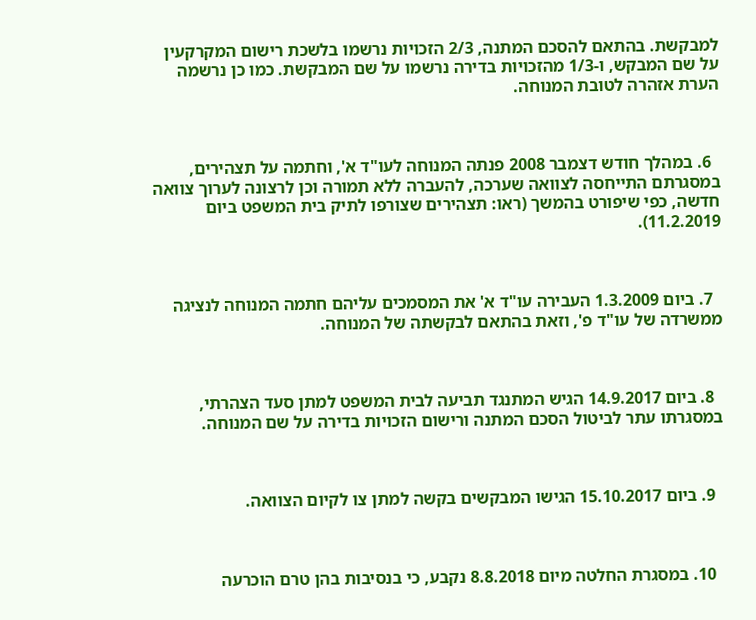למבקשת. בהתאם להסכם המתנה, 2/3 הזכויות נרשמו בלשכת רישום המקרקעין על שם המבקש, ו-1/3 מהזכויות בדירה נרשמו על שם המבקשת. כמו כן נרשמה הערת אזהרה לטובת המנוחה.



  6. במהלך חודש דצמבר 2008 פנתה המנוחה לעו"ד א', וחתמה על תצהירים, במסגרתם התייחסה לצוואה שערכה, להעברה ללא תמורה וכן לרצונה לערוך צוואה חדשה, כפי שיפורט בהמשך (ראו: תצהירים שצורפו לתיק בית המשפט ביום 11.2.2019).



  7. ביום 1.3.2009 העבירה עו"ד א' את המסמכים עליהם חתמה המנוחה לנציגה ממשרדה של עו"ד פ', וזאת בהתאם לבקשתה של המנוחה.



  8. ביום 14.9.2017 הגיש המתנגד תביעה לבית המשפט למתן סעד הצהרתי, במסגרתו עתר לביטול הסכם המתנה ורישום הזכויות בדירה על שם המנוחה.



  9. ביום 15.10.2017 הגישו המבקשים בקשה למתן צו לקיום הצוואה.



  10. במסגרת החלטה מיום 8.8.2018 נקבע, כי בנסיבות בהן טרם הוכרעה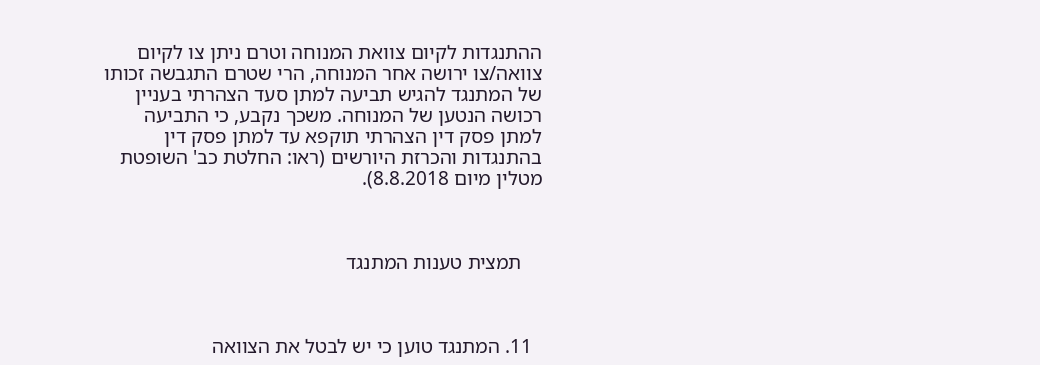ההתנגדות לקיום צוואת המנוחה וטרם ניתן צו לקיום צוואה/צו ירושה אחר המנוחה, הרי שטרם התגבשה זכותו של המתנגד להגיש תביעה למתן סעד הצהרתי בעניין רכושה הנטען של המנוחה. משכך נקבע, כי התביעה למתן פסק דין הצהרתי תוקפא עד למתן פסק דין בהתנגדות והכרזת היורשים (ראו: החלטת כב' השופטת מטלין מיום 8.8.2018).



    תמצית טענות המתנגד



  11. המתנגד טוען כי יש לבטל את הצוואה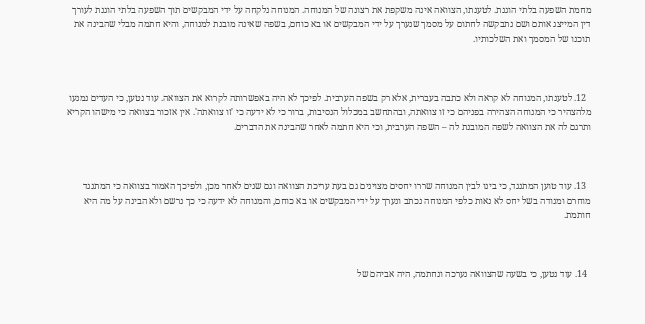מחמת השפעה בלתי הוגנת. לטענתו, הצוואה אינה משקפת את רצונה של המנוחה. המנוחה נלקחה על ידי המבקשים תוך השפעה בלתי הוגנת לעורך דין המייצג אותם ושם נתבקשה לחתום על מסמך שנערך על ידי המבקשים או בא כוחם, בשפה שאינה מובנת למנוחה, והיא חתמה מבלי שהבינה את תוכנו של המסמך ואת השלכותיו.



  12. לטענתו, המנוחה לא קראה ולא כתבה בעברית, אלא רק בשפה הערבית. לפיכך לא היה באפשרותה לקרוא את הצוואה. עוד נטען, כי העדים נמנעו מלהצהיר כי המנוחה הצהירה בפניהם כי זו צוואתה, ובהתחשב במכלול הנסיבות, ברור כי לא ידעה כי 'זו צוואתה'. אין אזכור בצוואה כי מישהו הקריא ותרגם לה את הצוואה לשפה המובנת לה – השפה הערבית, וכי היא חתמה לאחר שהבינה את הדברים.



  13. עוד טוען המתנגד, כי בינו לבין המנוחה שררו יחסים מצוינים גם בעת עריכת הצוואה וגם שנים לאחר מכן, ולפיכך האמור בצוואה כי המתנגד מוחרם ומנודה בשל יחס לא נאות כלפי המנוחה נכתב ונערך על ידי המבקשים או בא כוחם, והמנוחה לא ידעה כי כך נרשם ולא הבינה על מה היא חותמת.



  14. עוד נטען, כי בשעה שהצוואה נערכה ונחתמה, היה אביהם של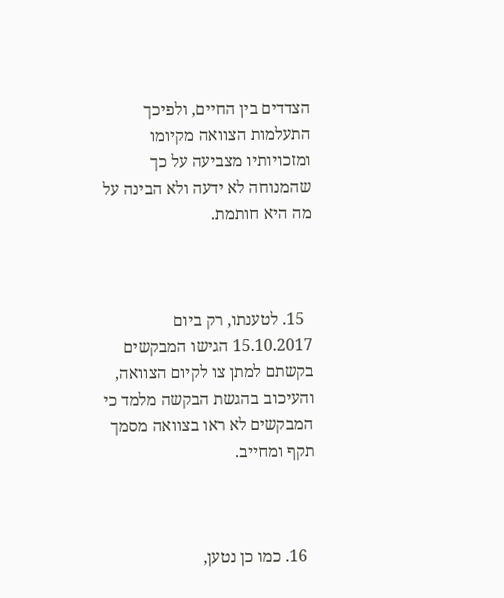הצדדים בין החיים, ולפיכך התעלמות הצוואה מקיומו ומזכויותיו מצביעה על כך שהמנוחה לא ידעה ולא הבינה על מה היא חותמת.



  15. לטענתו, רק ביום 15.10.2017 הגישו המבקשים בקשתם למתן צו לקיום הצוואה, והעיכוב בהגשת הבקשה מלמד כי המבקשים לא ראו בצוואה מסמך תקף ומחייב.



  16. כמו כן נטען,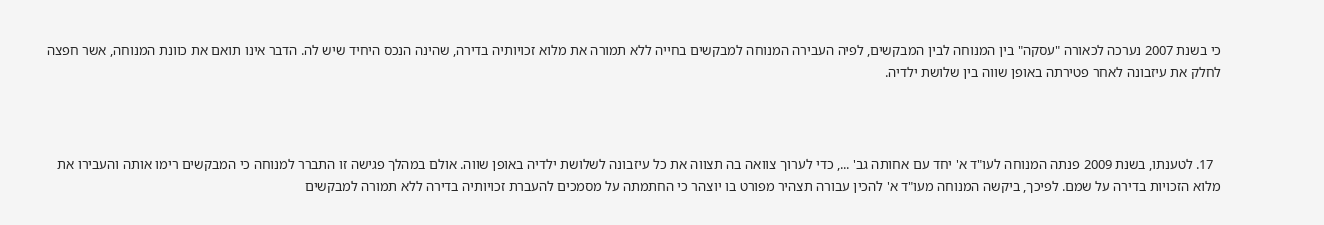כי בשנת 2007 נערכה לכאורה "עסקה" בין המנוחה לבין המבקשים, לפיה העבירה המנוחה למבקשים בחייה ללא תמורה את מלוא זכויותיה בדירה, שהינה הנכס היחיד שיש לה. הדבר אינו תואם את כוונת המנוחה, אשר חפצה לחלק את עיזבונה לאחר פטירתה באופן שווה בין שלושת ילדיה.



  17. לטענתו, בשנת 2009 פנתה המנוחה לעו"ד א' יחד עם אחותה גב' ..., כדי לערוך צוואה בה תצווה את כל עיזבונה לשלושת ילדיה באופן שווה. אולם במהלך פגישה זו התברר למנוחה כי המבקשים רימו אותה והעבירו את מלוא הזכויות בדירה על שמם. לפיכך, ביקשה המנוחה מעו"ד א' להכין עבורה תצהיר מפורט בו יוצהר כי החתמתה על מסמכים להעברת זכויותיה בדירה ללא תמורה למבקשים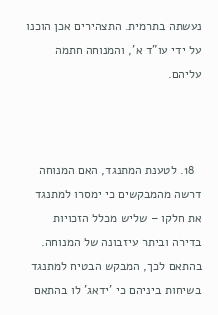נעשתה בתרמית. התצהירים אכן הוכנו על ידי עו"ד א', והמנוחה חתמה עליהם.



  18. לטענת המתנגד, האם המנוחה דרשה מהמבקשים כי ימסרו למתנגד את חלקו – שליש מכלל הזכויות בדירה וביתר עיזבונה של המנוחה. בהתאם לכך, המבקש הבטיח למתנגד בשיחות ביניהם כי 'ידאג' לו בהתאם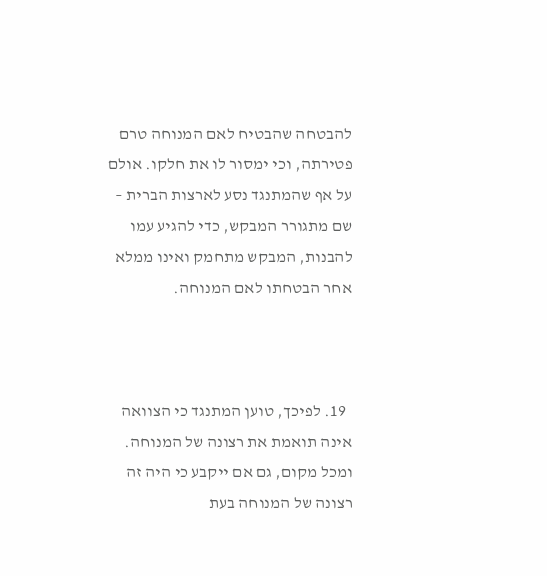להבטחה שהבטיח לאם המנוחה טרם פטירתה, וכי ימסור לו את חלקו. אולם על אף שהמתנגד נסע לארצות הברית – שם מתגורר המבקש, כדי להגיע עמו להבנות, המבקש מתחמק ואינו ממלא אחר הבטחתו לאם המנוחה.



  19. לפיכך, טוען המתנגד כי הצוואה אינה תואמת את רצונה של המנוחה. ומכל מקום, גם אם ייקבע כי היה זה רצונה של המנוחה בעת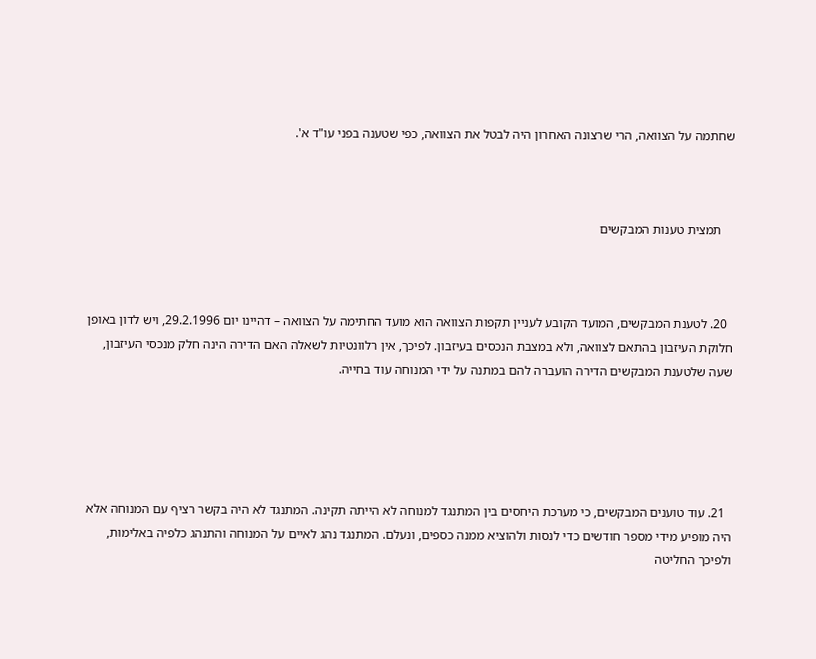שחתמה על הצוואה, הרי שרצונה האחרון היה לבטל את הצוואה, כפי שטענה בפני עו"ד א'.



    תמצית טענות המבקשים



  20. לטענת המבקשים, המועד הקובע לעניין תקפות הצוואה הוא מועד החתימה על הצוואה – דהיינו יום 29.2.1996, ויש לדון באופן חלוקת העיזבון בהתאם לצוואה, ולא במצבת הנכסים בעיזבון. לפיכך, אין רלוונטיות לשאלה האם הדירה הינה חלק מנכסי העיזבון, שעה שלטענת המבקשים הדירה הועברה להם במתנה על ידי המנוחה עוד בחייה.





  21. עוד טוענים המבקשים, כי מערכת היחסים בין המתנגד למנוחה לא הייתה תקינה. המתנגד לא היה בקשר רציף עם המנוחה אלא היה מופיע מידי מספר חודשים כדי לנסות ולהוציא ממנה כספים, ונעלם. המתנגד נהג לאיים על המנוחה והתנהג כלפיה באלימות, ולפיכך החליטה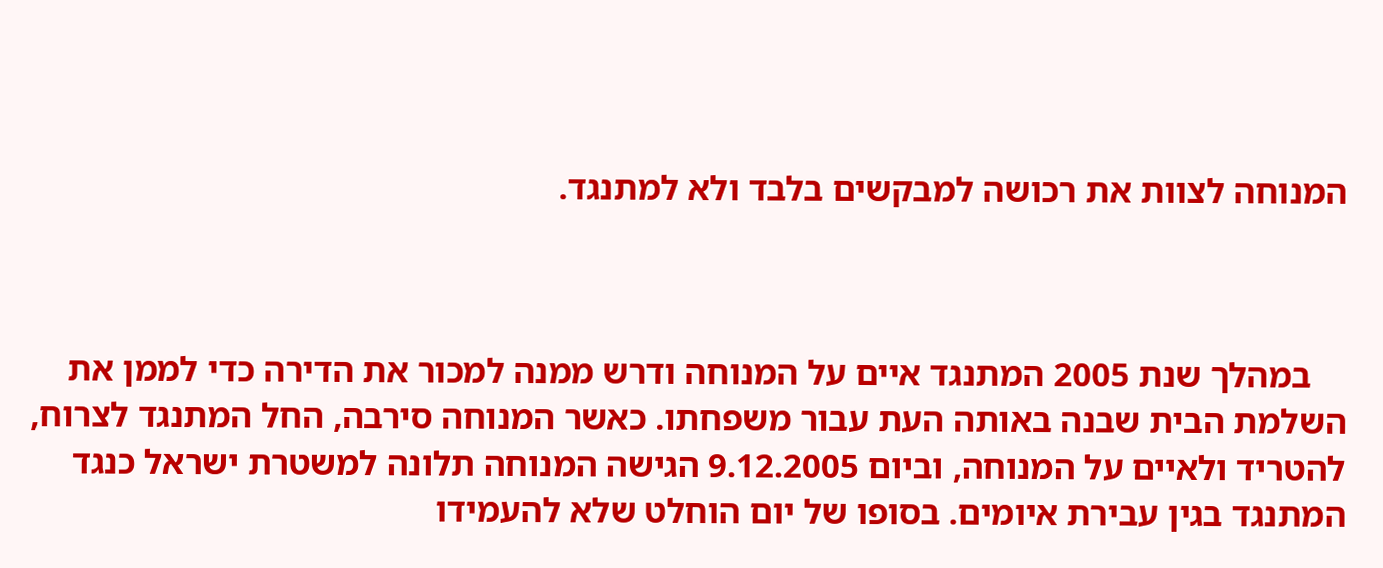המנוחה לצוות את רכושה למבקשים בלבד ולא למתנגד.



    במהלך שנת 2005 המתנגד איים על המנוחה ודרש ממנה למכור את הדירה כדי לממן את השלמת הבית שבנה באותה העת עבור משפחתו. כאשר המנוחה סירבה, החל המתנגד לצרוח, להטריד ולאיים על המנוחה, וביום 9.12.2005 הגישה המנוחה תלונה למשטרת ישראל כנגד המתנגד בגין עבירת איומים. בסופו של יום הוחלט שלא להעמידו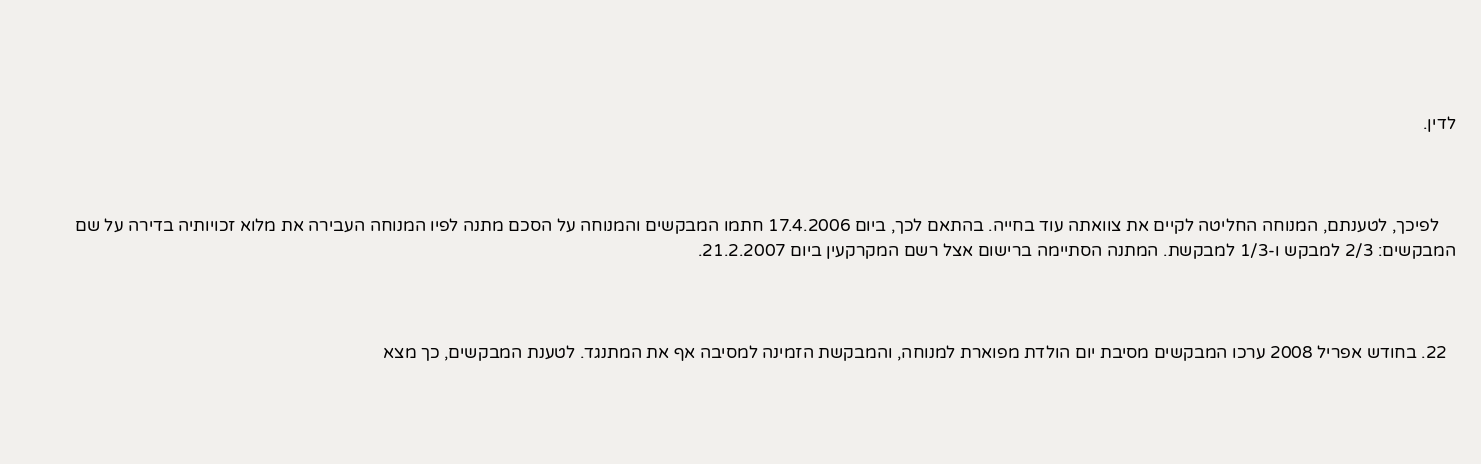לדין.



    לפיכך, לטענתם, המנוחה החליטה לקיים את צוואתה עוד בחייה. בהתאם לכך, ביום 17.4.2006 חתמו המבקשים והמנוחה על הסכם מתנה לפיו המנוחה העבירה את מלוא זכויותיה בדירה על שם המבקשים: 2/3 למבקש ו-1/3 למבקשת. המתנה הסתיימה ברישום אצל רשם המקרקעין ביום 21.2.2007.



  22. בחודש אפריל 2008 ערכו המבקשים מסיבת יום הולדת מפוארת למנוחה, והמבקשת הזמינה למסיבה אף את המתנגד. לטענת המבקשים, כך מצא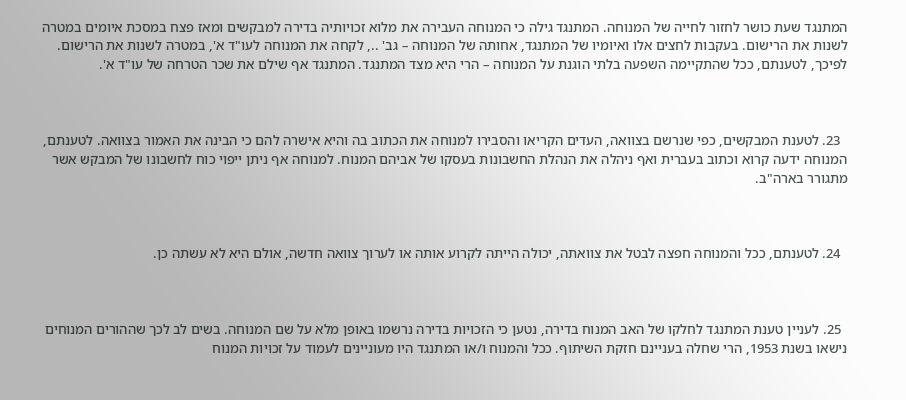המתנגד שעת כושר לחזור לחייה של המנוחה. המתנגד גילה כי המנוחה העבירה את מלוא זכויותיה בדירה למבקשים ומאז פצח במסכת איומים במטרה לשנות את הרישום. בעקבות לחצים אלו ואיומיו של המתנגד, אחותה של המנוחה – גב' .., לקחה את המנוחה לעו"ד א', במטרה לשנות את הרישום. לפיכך, לטענתם, ככל שהתקיימה השפעה בלתי הוגנת על המנוחה – הרי היא מצד המתנגד. המתנגד אף שילם את שכר הטרחה של עו"ד א'.



  23. לטענת המבקשים, כפי שנרשם בצוואה, העדים הקריאו והסבירו למנוחה את הכתוב בה והיא אישרה להם כי הבינה את האמור בצוואה. לטענתם, המנוחה ידעה קרוא וכתוב בעברית ואף ניהלה את הנהלת החשבונות בעסקו של אביהם המנוח. למנוחה אף ניתן ייפוי כוח לחשבונו של המבקש אשר מתגורר בארה"ב.



  24. לטענתם, ככל והמנוחה חפצה לבטל את צוואתה, יכולה הייתה לקרוע אותה או לערוך צוואה חדשה, אולם היא לא עשתה כן.



  25. לעניין טענת המתנגד לחלקו של האב המנוח בדירה, נטען כי הזכויות בדירה נרשמו באופן מלא על שם המנוחה. בשים לב לכך שההורים המנוחים נישאו בשנת 1953, הרי שחלה בעניינם חזקת השיתוף. ככל והמנוח ו/או המתנגד היו מעוניינים לעמוד על זכויות המנוח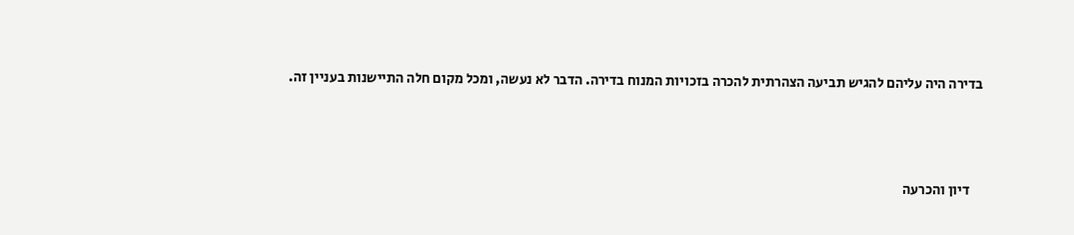בדירה היה עליהם להגיש תביעה הצהרתית להכרה בזכויות המנוח בדירה. הדבר לא נעשה, ומכל מקום חלה התיישנות בעניין זה.



    דיון והכרעה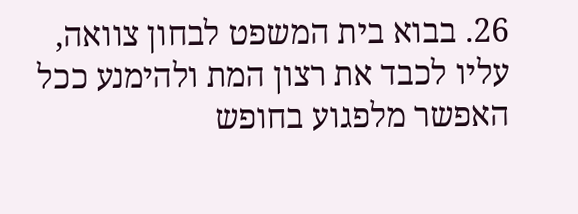26. בבוא בית המשפט לבחון צוואה, עליו לכבד את רצון המת ולהימנע ככל האפשר מלפגוע בחופש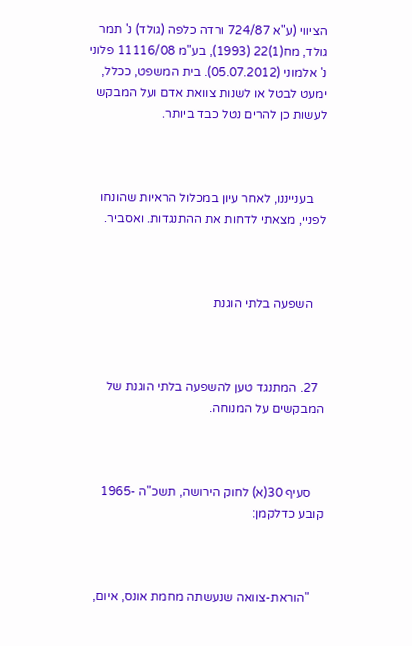הציווי (ע"א 724/87 ורדה כלפה (גולד) נ' תמר גולד, מח(1)22 (1993), בע"מ 11116/08 פלוני נ' אלמוני (05.07.2012). בית המשפט, ככלל, ימעט לבטל או לשנות צוואת אדם ועל המבקש לעשות כן להרים נטל כבד ביותר.



    בענייננו, לאחר עיון במכלול הראיות שהונחו לפניי, מצאתי לדחות את ההתנגדות. ואסביר.



    השפעה בלתי הוגנת



  27. המתנגד טען להשפעה בלתי הוגנת של המבקשים על המנוחה.



    סעיף 30(א) לחוק הירושה, תשכ"ה -1965 קובע כדלקמן:



    "הוראת-צוואה שנעשתה מחמת אונס, איום,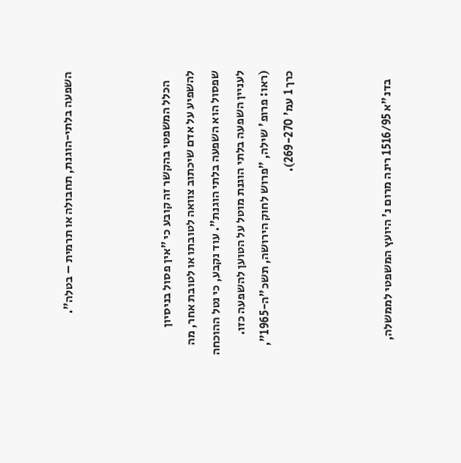השפעה בלתי-הוגנת, תחבולה או תרמית – בטלה".



    הכלל המשפטי בהקשר זה קובע כי "אין פסול בניסיון להשפיע על אדם שיכתוב צוואה לטובתו או לטובת אחר, מה שפסול הוא השפעה בלתי הוגנת". עוד נקבע, כי נטל ההוכחה לעניין השפעה בלתי הוגנת מוטל על הטוען להשפעה כזו. (ראו: פרופ' שילה, "פרוש לחוק הירושה, תשכ"ה-1965", כרך 1 עמ' 269-270).



    בדנ"א 1516/95 רינה מרום נ' היועץ המשפטי לממשלה,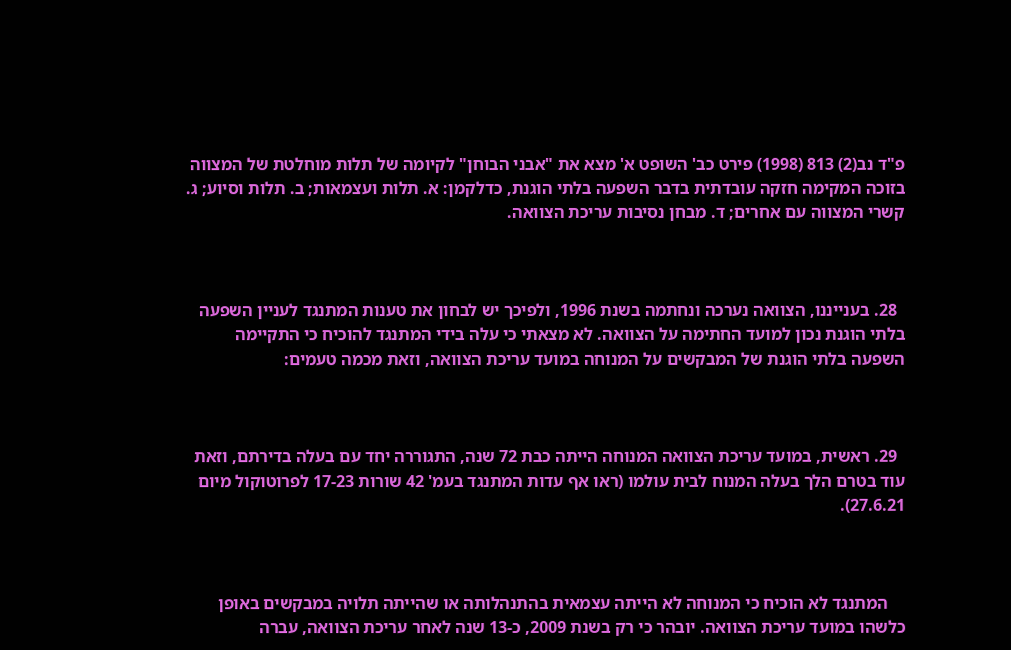פ"ד נב(2) 813 (1998) פירט כב' השופט א' מצא את "אבני הבוחן" לקיומה של תלות מוחלטת של המצווה בזוכה המקימה חזקה עובדתית בדבר השפעה בלתי הוגנת, כדלקמן: א. תלות ועצמאות; ב. תלות וסיוע; ג. קשרי המצווה עם אחרים; ד. מבחן נסיבות עריכת הצוואה.



  28. בענייננו, הצוואה נערכה ונחתמה בשנת 1996, ולפיכך יש לבחון את טענות המתנגד לעניין השפעה בלתי הוגנת נכון למועד החתימה על הצוואה. לא מצאתי כי עלה בידי המתנגד להוכיח כי התקיימה השפעה בלתי הוגנת של המבקשים על המנוחה במועד עריכת הצוואה, וזאת מכמה טעמים:



  29. ראשית, במועד עריכת הצוואה המנוחה הייתה כבת 72 שנה, התגוררה יחד עם בעלה בדירתם, וזאת עוד בטרם הלך בעלה המנוח לבית עולמו (ראו אף עדות המתנגד בעמ' 42 שורות 17-23 לפרוטוקול מיום 27.6.21).



    המתנגד לא הוכיח כי המנוחה לא הייתה עצמאית בהתנהלותה או שהייתה תלויה במבקשים באופן כלשהו במועד עריכת הצוואה. יובהר כי רק בשנת 2009, כ-13 שנה לאחר עריכת הצוואה, עברה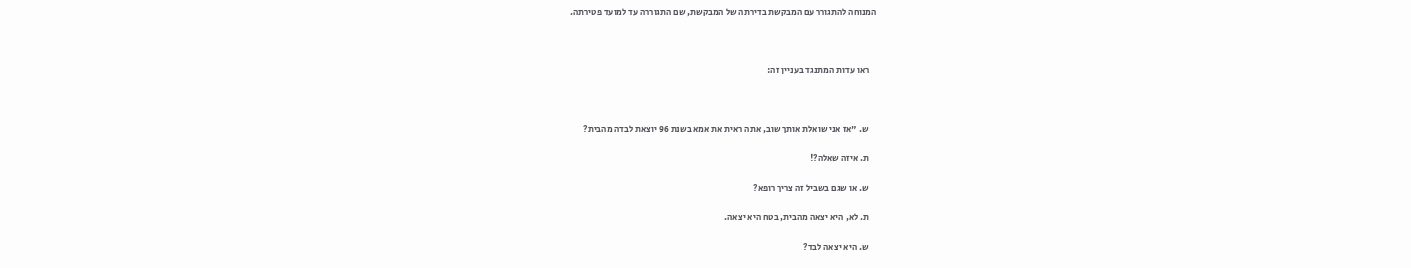המנוחה להתגורר עם המבקשת בדירתה של המבקשת, שם התגוררה עד למועד פטירתה.



    ראו עדות המתנגד בעניין זה:



    ש. "אז אני שואלת אותך שוב, אתה ראית את אמא בשנת 96 יוצאת לבדה מהבית?

    ת. איזה שאלה?!

    ש. או שגם בשביל זה צריך רופא?

    ת. לא, היא יצאה מהבית, בטח היא יצאה.

    ש. היא יצאה לבד?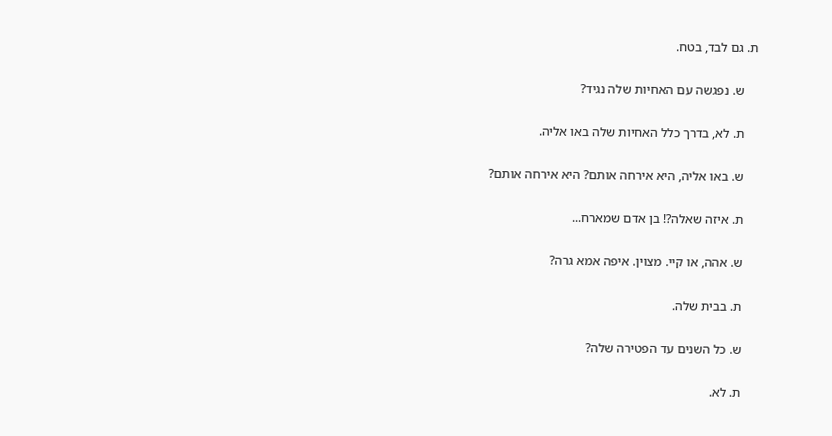ת. גם לבד, בטח.

    ש. נפגשה עם האחיות שלה נגיד?

    ת. לא, בדרך כלל האחיות שלה באו אליה.

    ש. באו אליה, היא אירחה אותם? היא אירחה אותם?

    ת. איזה שאלה?! בן אדם שמארח...

    ש. אהה, או קיי. מצוין. איפה אמא גרה?

    ת. בבית שלה.

    ש. כל השנים עד הפטירה שלה?

    ת. לא.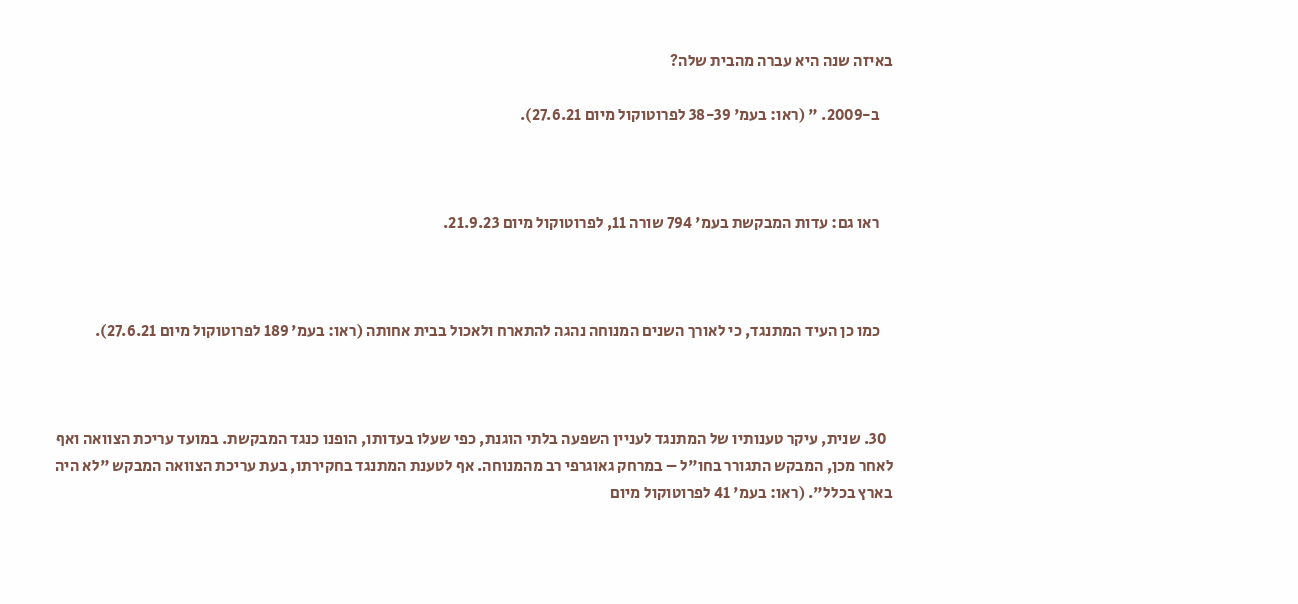באיזה שנה היא עברה מהבית שלה?

    ב-2009. " (ראו: בעמ' 38-39 לפרוטוקול מיום 27.6.21).



    ראו גם: עדות המבקשת בעמ' 794 שורה 11, לפרוטוקול מיום 21.9.23.



    כמו כן העיד המתנגד, כי לאורך השנים המנוחה נהגה להתארח ולאכול בבית אחותה (ראו: בעמ' 189 לפרוטוקול מיום 27.6.21).



  30. שנית, עיקר טענותיו של המתנגד לעניין השפעה בלתי הוגנת, כפי שעלו בעדותו, הופנו כנגד המבקשת. במועד עריכת הצוואה ואף לאחר מכן, המבקש התגורר בחו"ל – במרחק גאוגרפי רב מהמנוחה. אף לטענת המתנגד בחקירתו, בעת עריכת הצוואה המבקש "לא היה בארץ בכלל". (ראו: בעמ' 41 לפרוטוקול מיום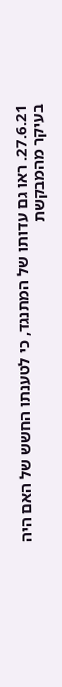27.6.21. ראו גם עדותו של המתנגד, כי לטענתו החשש של האם היה בעיקר מהמבקשת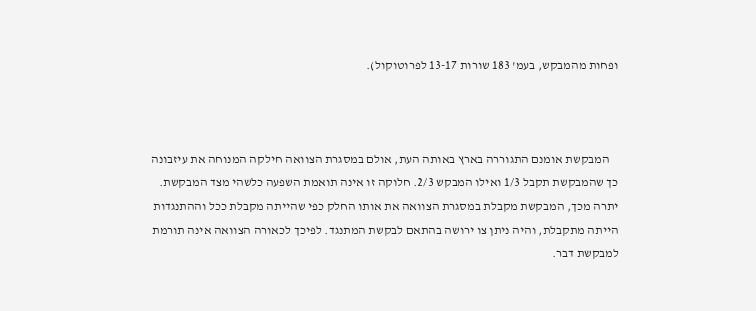ופחות מהמבקש, בעמ' 183 שורות 13-17 לפרוטוקול).



    המבקשת אומנם התגוררה בארץ באותה העת, אולם במסגרת הצוואה חילקה המנוחה את עיזבונה כך שהמבקשת תקבל 1/3 ואילו המבקש 2/3. חלוקה זו אינה תואמת השפעה כלשהי מצד המבקשת. יתרה מכך, המבקשת מקבלת במסגרת הצוואה את אותו החלק כפי שהייתה מקבלת ככל וההתנגדות הייתה מתקבלת, והיה ניתן צו ירושה בהתאם לבקשת המתנגד. לפיכך לכאורה הצוואה אינה תורמת למבקשת דבר.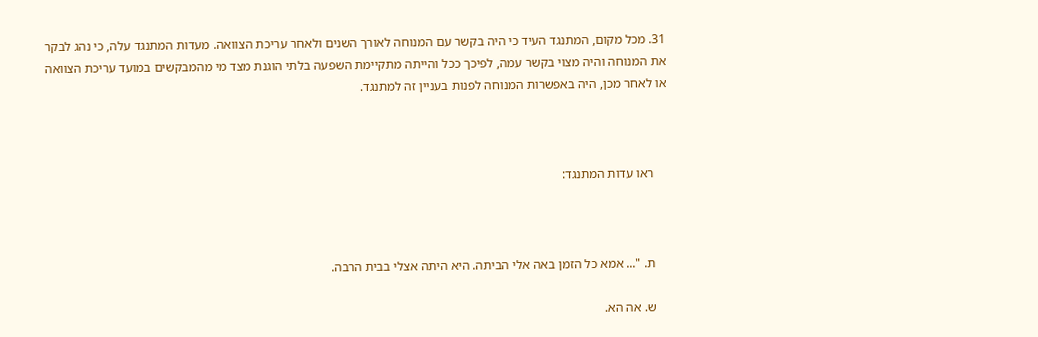31. מכל מקום, המתנגד העיד כי היה בקשר עם המנוחה לאורך השנים ולאחר עריכת הצוואה. מעדות המתנגד עלה, כי נהג לבקר את המנוחה והיה מצוי בקשר עמה, לפיכך ככל והייתה מתקיימת השפעה בלתי הוגנת מצד מי מהמבקשים במועד עריכת הצוואה או לאחר מכן, היה באפשרות המנוחה לפנות בעניין זה למתנגד.



    ראו עדות המתנגד:



    ת. "... אמא כל הזמן באה אלי הביתה. היא היתה אצלי בבית הרבה.

    ש. אה הא.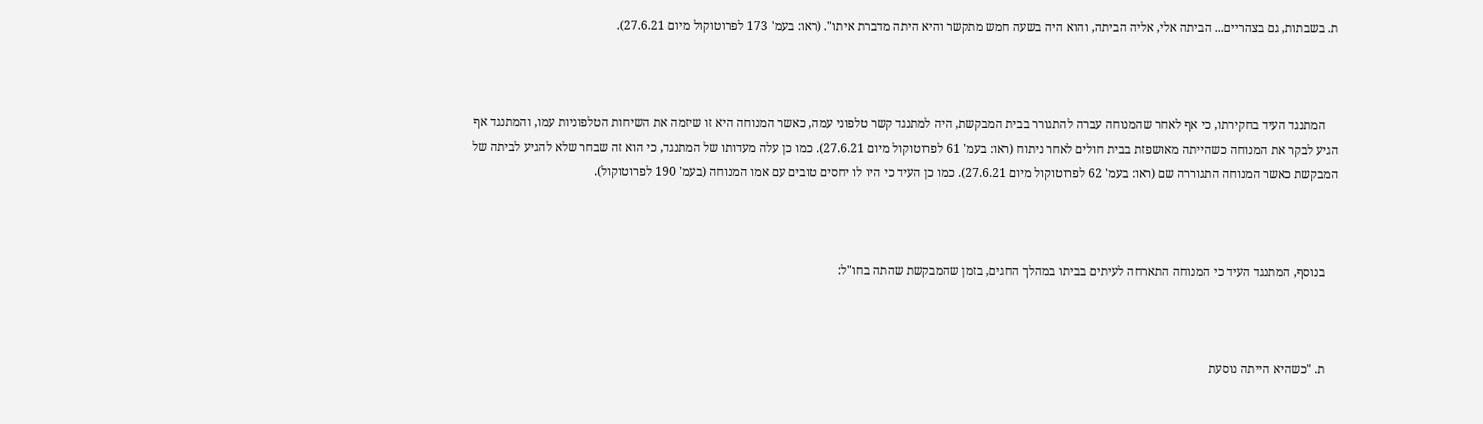ת. בשבתות, גם בצהריים... הביתה אלי, אליה הביתה, והוא היה בשעה חמש מתקשר והיא היתה מדברת איתו". (ראו: בעמ' 173 לפרוטוקול מיום 27.6.21).



    המתנגד העיד בחקירתו, כי אף לאחר שהמנוחה עברה להתגורר בבית המבקשת, היה למתנגד קשר טלפוני עמה, כאשר המנוחה היא זו שיזמה את השיחות הטלפוניות עמו, והמתנגד אף הגיע לבקר את המנוחה כשהייתה מאושפזת בבית חולים לאחר ניתוח (ראו: בעמ' 61 לפרוטוקול מיום 27.6.21). כמו כן עלה מעדותו של המתנגד, כי הוא זה שבחר שלא להגיע לביתה של המבקשת כאשר המנוחה התגוררה שם (ראו: בעמ' 62 לפרוטוקול מיום 27.6.21). כמו כן העיד כי היו לו יחסים טובים עם אמו המנוחה (בעמ' 190 לפרוטוקול).



    בנוסף, המתנגד העיד כי המנוחה התארחה לעיתים בביתו במהלך החגים, בזמן שהמבקשת שהתה בחו"ל:



    ת. "כשהיא הייתה נוסעת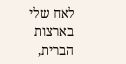לאח שלי בארצות הברית,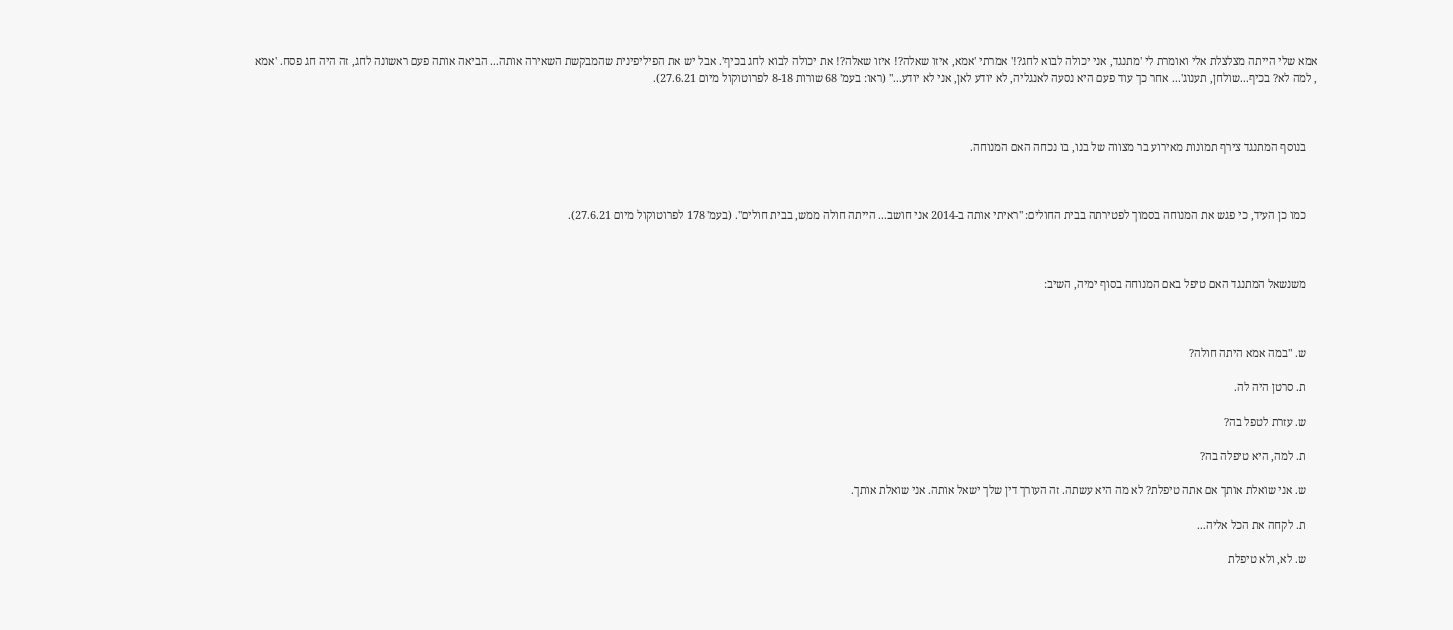אמא שלי הייתה מצלצלת אלי ואומרת לי 'מתנגד, אני יכולה לבוא לחג?!' אמרתי 'אמא, איזו שאלה?! איזו שאלה?! את יכולה לבוא לחג בכיף'. אבל יש את הפיליפינית שהמבקשת השאירה אותה... הביאה אותה פעם ראשונה לחג, זה היה חג פסח. 'אמא , למה לא? בכיף...שולחן, תענוג'... אחר כך עוד פעם היא נסעה לאנגליה, לא יודע לאן, אני לא יודע..." (ראו: בעמ' 68 שורות 8-18 לפרוטוקול מיום 27.6.21).



    בנוסף המתנגד צירף תמונות מאירוע בר מצווה של בנו, בו נכחה האם המנוחה.



    כמו כן העיד, כי פגש את המנוחה בסמוך לפטירתה בבית החולים: "ראיתי אותה ב-2014 אני חושב... הייתה חולה ממש, בבית חולים". (בעמ' 178 לפרוטוקול מיום 27.6.21).



    משנשאל המתנגד האם טיפל באם המנוחה בסוף ימיה, השיב:



    ש. "במה אמא היתה חולה?

    ת. סרטן היה לה.

    ש. עזרת לטפל בה?

    ת. למה, היא טיפלה בה?

    ש. אני שואלת אותך אם אתה טיפלת? לא מה היא עשתה. זה העורך דין שלך ישאל אותה. אני שואלת אותך.

    ת. לקחה את הכל אליה...

    ש. לא, ולא טיפלת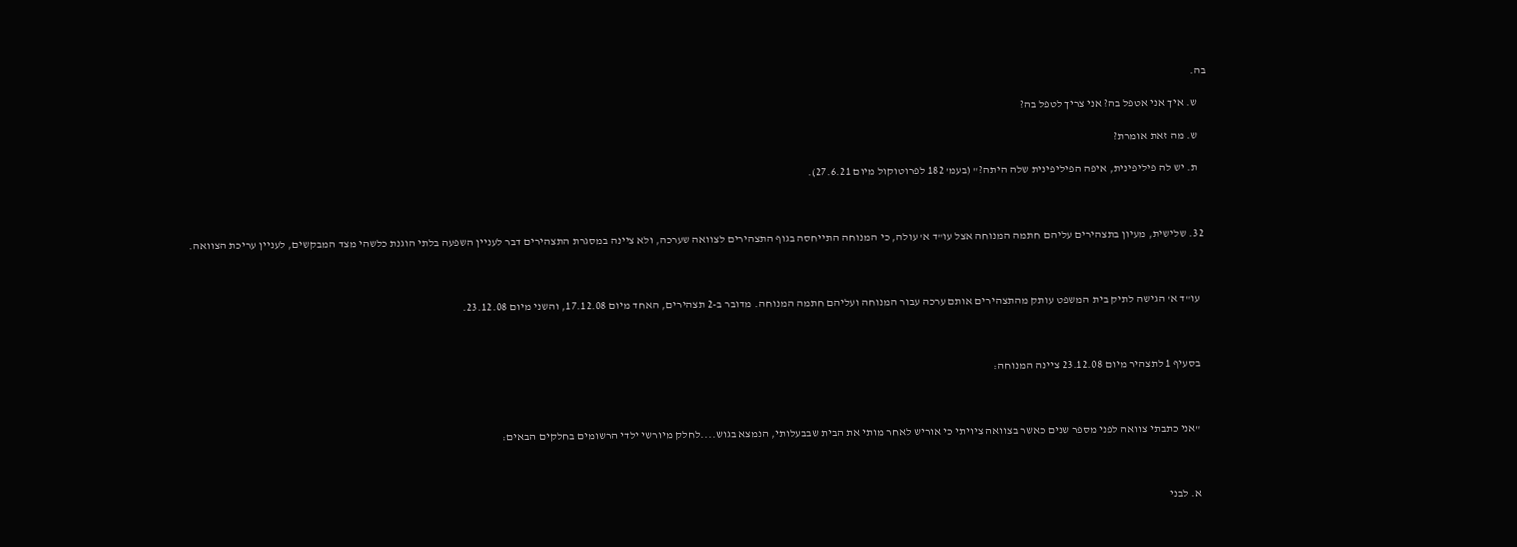בה.

    ש. איך אני אטפל בה? אני צריך לטפל בה?

    ש. מה זאת אומרת?

    ת. יש לה פיליפינית, איפה הפיליפינית שלה היתה?" (בעמ' 182 לפרוטוקול מיום 27.6.21).



  32. שלישית, מעיון בתצהירים עליהם חתמה המנוחה אצל עו"ד א' עולה, כי המנוחה התייחסה בגוף התצהירים לצוואה שערכה, ולא ציינה במסגרת התצהירים דבר לעניין השפעה בלתי הוגנת כלשהי מצד המבקשים, לעניין עריכת הצוואה.



    עו"ד א' הגישה לתיק בית המשפט עותק מהתצהירים אותם ערכה עבור המנוחה ועליהם חתמה המנוחה. מדובר ב-2 תצהירים, האחד מיום 17.12.08, והשני מיום 23.12.08.



    בסעיף 1 לתצהיר מיום 23.12.08 ציינה המנוחה:



    "אני כתבתי צוואה לפני מספר שנים כאשר בצוואה ציויתי כי אוריש לאחר מותי את הבית שבבעלותי, הנמצא בגוש....לחלק מיורשי ילדי הרשומים בחלקים הבאים:



    א. לבני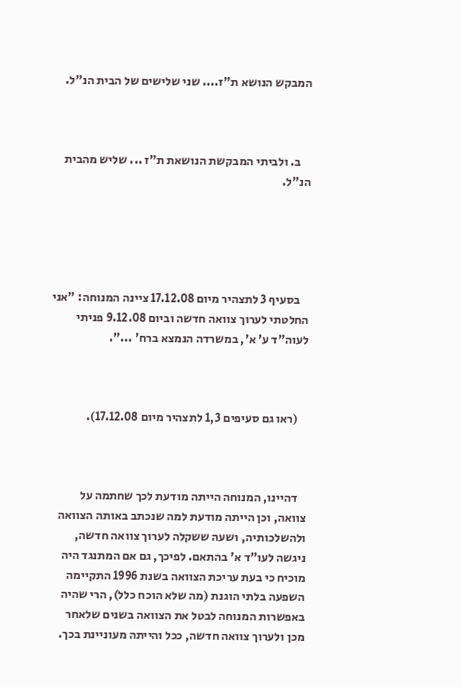המבקש הנושא ת"ז.... שני שלישים של הבית הנ"ל.



    ב. ולביתי המבקשת הנושאת ת"ז ... שליש מהבית הנ"ל.





    בסעיף 3 לתצהיר מיום 17.12.08 ציינה המנוחה: "אני החלטתי לערוך צוואה חדשה וביום 9.12.08 פניתי לעוה"ד ע' א', במשרדה הנמצא ברח' ...".



    (ראו גם סעיפים 1,3 לתצהיר מיום 17.12.08).



    דהיינו, המנוחה הייתה מודעת לכך שחתמה על צוואה, וכן הייתה מודעת למה שנכתב באותה הצוואה ולהשלכותיה, ושעה ששקלה לערוך צוואה חדשה, ניגשה לעו"ד א' בהתאם. לפיכך, גם אם המתנגד היה מוכיח כי בעת עריכת הצוואה בשנת 1996 התקיימה השפעה בלתי הוגנת (מה שלא הוכח כלל), הרי שהיה באפשרות המנוחה לבטל את הצוואה בשנים שלאחר מכן ולערוך צוואה חדשה, ככל והייתה מעוניינת בכך.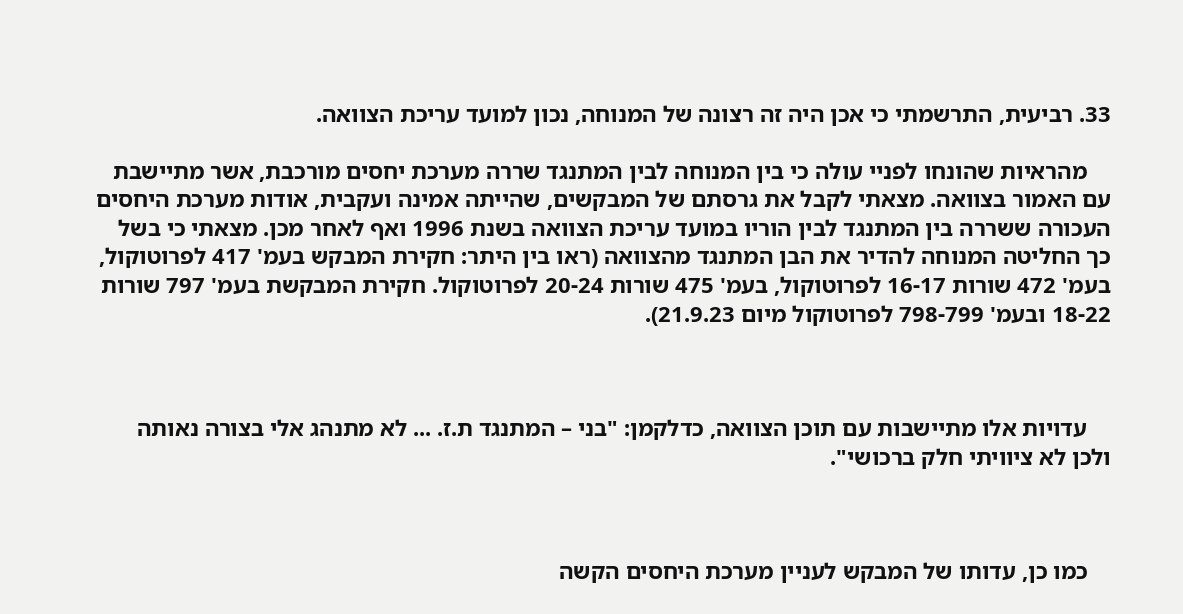33. רביעית, התרשמתי כי אכן היה זה רצונה של המנוחה, נכון למועד עריכת הצוואה.

    מהראיות שהונחו לפניי עולה כי בין המנוחה לבין המתנגד שררה מערכת יחסים מורכבת, אשר מתיישבת עם האמור בצוואה. מצאתי לקבל את גרסתם של המבקשים, שהייתה אמינה ועקבית, אודות מערכת היחסים העכורה ששררה בין המתנגד לבין הוריו במועד עריכת הצוואה בשנת 1996 ואף לאחר מכן. מצאתי כי בשל כך החליטה המנוחה להדיר את הבן המתנגד מהצוואה (ראו בין היתר: חקירת המבקש בעמ' 417 לפרוטוקול, בעמ' 472 שורות 16-17 לפרוטוקול, בעמ' 475 שורות 20-24 לפרוטוקול. חקירת המבקשת בעמ' 797 שורות 18-22 ובעמ' 798-799 לפרוטוקול מיום 21.9.23).



    עדויות אלו מתיישבות עם תוכן הצוואה, כדלקמן: "בני – המתנגד ת.ז. ... לא מתנהג אלי בצורה נאותה ולכן לא ציוויתי חלק ברכושי".



    כמו כן, עדותו של המבקש לעניין מערכת היחסים הקשה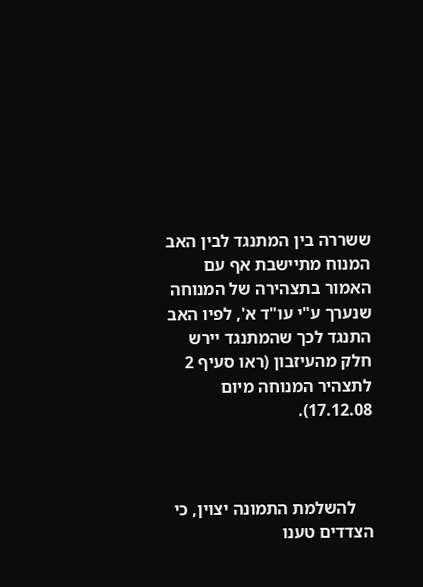ששררה בין המתנגד לבין האב המנוח מתיישבת אף עם האמור בתצהירה של המנוחה שנערך ע"י עו"ד א', לפיו האב התנגד לכך שהמתנגד יירש חלק מהעיזבון (ראו סעיף 2 לתצהיר המנוחה מיום 17.12.08).



    להשלמת התמונה יצוין, כי הצדדים טענו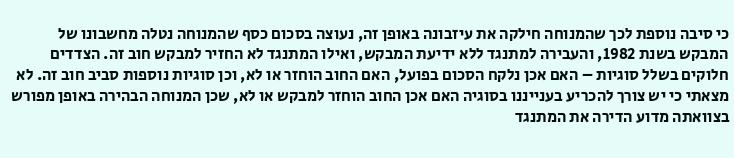כי סיבה נוספת לכך שהמנוחה חילקה את עיזבונה באופן זה, נעוצה בסכום כסף שהמנוחה נטלה מחשבונו של המבקש בשנת 1982, והעבירה למתנגד ללא ידיעת המבקש, ואילו המתנגד לא החזיר למבקש חוב זה. הצדדים חלוקים בשלל סוגיות – האם אכן נלקח הסכום בפועל, האם החוב הוחזר או לא, וכן סוגיות נוספות סביב חוב זה. לא מצאתי כי יש צורך להכריע בענייננו בסוגיה האם אכן החוב הוחזר למבקש או לא, שכן המנוחה הבהירה באופן מפורש בצוואתה מדוע הדירה את המתנגד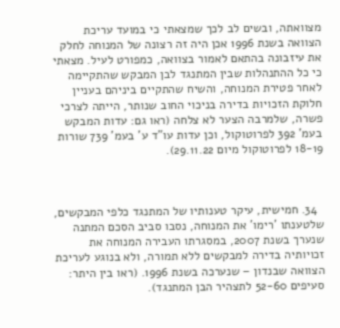מצוואתה, ובשים לב לכך שמצאתי כי במועד עריכת הצוואה בשנת 1996 אכן היה זה רצונה של המנוחה לחלק את עיזבונה בהתאם לאמור בצוואה, כמפורט לעיל. מצאתי כי כל ההתנהלות שבין המתנגד לבן המבקש שהתקיימה לאחר פטירת המנוחה, והשיח שהתקיים ביניהם בעניין חלוקת הזכויות בדירה בניכוי החוב שנותר, הייתה לצרכי פשרה, שלמרבה הצער לא צלחה (ראו גם: עדות המבקש בעמ' 392 לפרוטוקול, וכן עדות עו"ד ע' בעמ' 739 שורות 18-19 לפרוטוקול מיום 29.11.22).



  34. חמישית, עיקר טענותיו של המתנגד כלפי המבקשים, שלטענתו 'רימו' את המנוחה, נסבו סביב הסכם המתנה שנערך בשנת 2007, במסגרתו העבירה המנוחה את זכויותיה בדירה למבקשים ללא תמורה, ולא בנוגע לעריכת הצוואה שבנדון – שנערכה בשנת 1996. (ראו בין היתר: סעיפים 52-60 לתצהיר הבן המתנגד).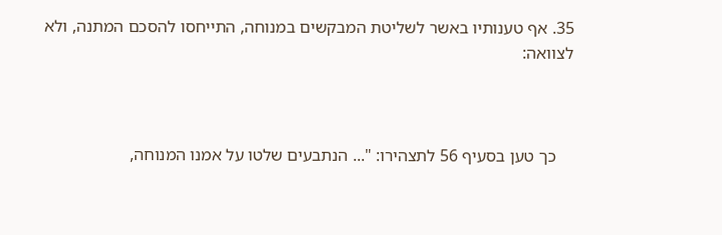35. אף טענותיו באשר לשליטת המבקשים במנוחה, התייחסו להסכם המתנה, ולא לצוואה:



    כך טען בסעיף 56 לתצהירו: "... הנתבעים שלטו על אמנו המנוחה,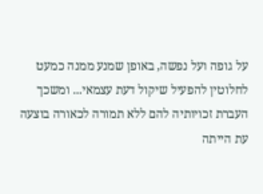על גופה ועל נפשה, באופן שמנע ממנה כמעט לחלוטין להפעיל שיקול דעת עצמאי... ומשכך העברת זכויותיה להם ללא תמורה לכאורה בוצעה עת הייתה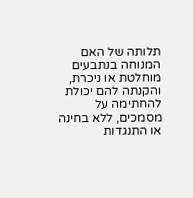תלותה של האם המנוחה בנתבעים מוחלטת או ניכרת, והקנתה להם יכולת להחתימה על מסמכים, ללא בחינה או התנגדות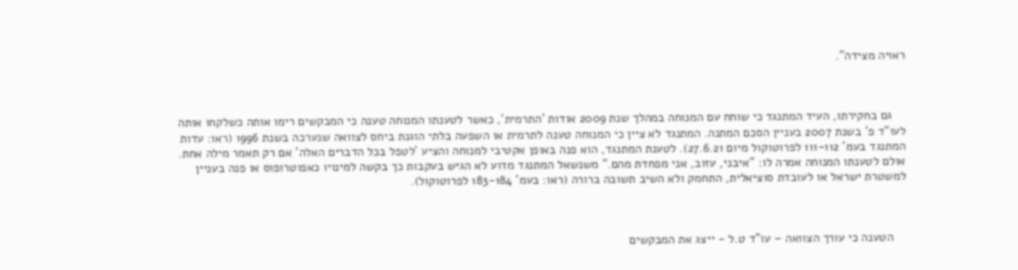ראויה מצידה".



    גם בחקירתו, העיד המתנגד כי שוחח עם המנוחה במהלך שנת 2009 אודות 'התרמית', כאשר לטענתו המנוחה טענה כי המבקשים רימו אותה כשלקחו אותה לעו"ד פ' בשנת 2007 בעניין הסכם המתנה. המתנגד לא ציין כי המנוחה טענה לתרמית או השפעה בלתי הוגנת ביחס לצוואה שנערכה בשנת 1996 (ראו: עדות המתנגד בעמ' 111-112 לפרוטוקול מיום 27.6.21). לטענת המתנגד, הוא פנה באופן אקטיבי למנוחה והציע 'לטפל בכל הדברים האלה' אם רק תאמר מילה אחת. אולם לטענתו המנוחה אמרה לו: "איבני, עזוב, אני מפחדת מהם." משנשאל המתנגד מדוע לא הגיש בעקבות כך בקשה למינויו כאפוטרופוס או פנה בעניין למשטרת ישראל או לעובדת סוציאלית, התחמק ולא השיב תשובה ברורה (ראו: בעמ' 183-184 לפרוטוקול).



    הטענה כי עורך הצוואה – עו"ד ט.ל - ייצג את המבקשים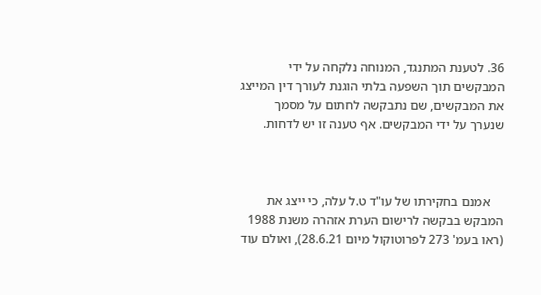36. לטענת המתנגד, המנוחה נלקחה על ידי המבקשים תוך השפעה בלתי הוגנת לעורך דין המייצג את המבקשים, שם נתבקשה לחתום על מסמך שנערך על ידי המבקשים. אף טענה זו יש לדחות.



    אמנם בחקירתו של עו"ד ט.ל עלה, כי ייצג את המבקש בבקשה לרישום הערת אזהרה משנת 1988 (ראו בעמ' 273 לפרוטוקול מיום 28.6.21), ואולם עוד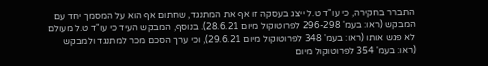התברר בחקירה, כי עו"ד ט.ל ייצג בעסקה זו אף את המתנגד, שחתום אף הוא על המסמך יחד עם המבקש (ראו: בעמ' 296-298 לפרוטוקול מיום 28.6.21). בנוסף, המבקש העיד כי עו"ד ט.ל מעולם לא פגש אותו (ראו: בעמ' 348 לפרוטוקול מיום 29.6.21), וכי ערך הסכם מכר למתנגד ולמבקש (ראו: בעמ' 354 לפרוטוקול מיום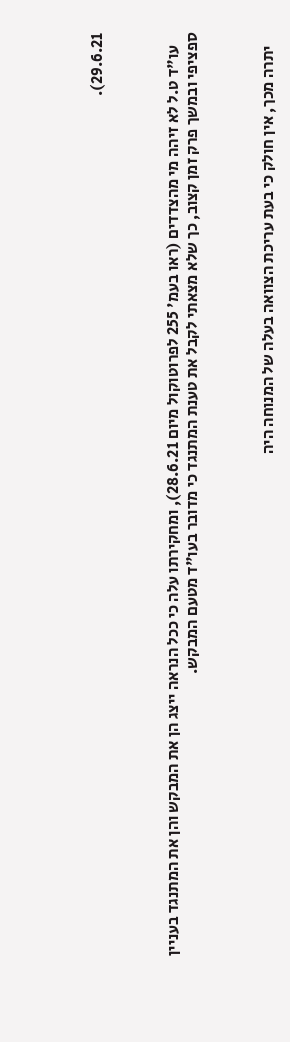29.6.21).



    עו"ד ט.ל לא זיהה מי מהצדדים (ראו בעמ' 255 לפרוטוקול מיום 28.6.21), ומחקירתו עלה כי ככל הנראה ייצג הן את המבקש והן את המתנגד בעניין ספציפי ובמשך פרק זמן קצוב, כך שלא מצאתי לקבל את טענת המתנגד כי מדובר בעו"ד מטעם המבקש.



    יתרה מכך, אין חולק כי בעת עריכת הצוואה בעלה של המנוחה היה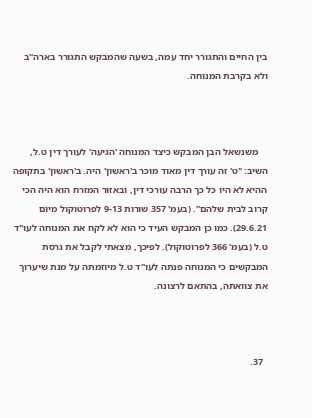בין החיים והתגורר יחד עמה, בשעה שהמבקש התגורר בארה"ב ולא בקרבת המנוחה.



    משנשאל הבן המבקש כיצד המנוחה 'הגיעה' לעורך דין ט.ל, השיב: "ט' זה עורך דין מאוד מוכר ב'ראשון' היה. ב'ראשון' בתקופה ההיא לא היו כל כך הרבה עורכי דין, ובאזור המזרח הוא היה הכי קרוב לבית שלהם". (בעמ' 357 שורות 9-13 לפרוטוקול מיום 29.6.21). כמו כן המבקש העיד כי הוא לא לקח את המנוחה לעו"ד ט.ל (בעמ' 366 לפרוטוקול). לפיכך, מצאתי לקבל את גרסת המבקשים כי המנוחה פנתה לעו"ד ט.ל מיוזמתה על מנת שיערוך את צוואתה, בהתאם לרצונה.



  37.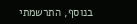בנוסף, התרשמתי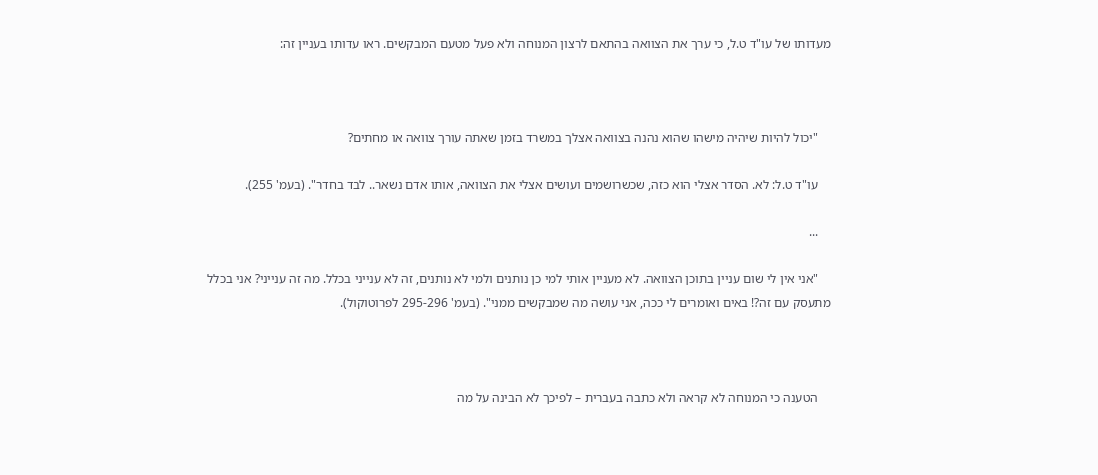מעדותו של עו"ד ט.ל, כי ערך את הצוואה בהתאם לרצון המנוחה ולא פעל מטעם המבקשים. ראו עדותו בעניין זה:



    "יכול להיות שיהיה מישהו שהוא נהנה בצוואה אצלך במשרד בזמן שאתה עורך צוואה או מחתים?

    עו"ד ט.ל: לא. הסדר אצלי הוא כזה, שכשרושמים ועושים אצלי את הצוואה, אותו אדם נשאר.. לבד בחדר". (בעמ' 255).

    ...

    "אני אין לי שום עניין בתוכן הצוואה. לא מעניין אותי למי כן נותנים ולמי לא נותנים, זה לא ענייני בכלל. מה זה ענייני? אני בכלל מתעסק עם זה?! באים ואומרים לי ככה, אני עושה מה שמבקשים ממני". (בעמ' 295-296 לפרוטוקול).



    הטענה כי המנוחה לא קראה ולא כתבה בעברית – לפיכך לא הבינה על מה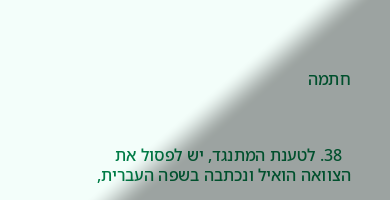חתמה



  38. לטענת המתנגד, יש לפסול את הצוואה הואיל ונכתבה בשפה העברית,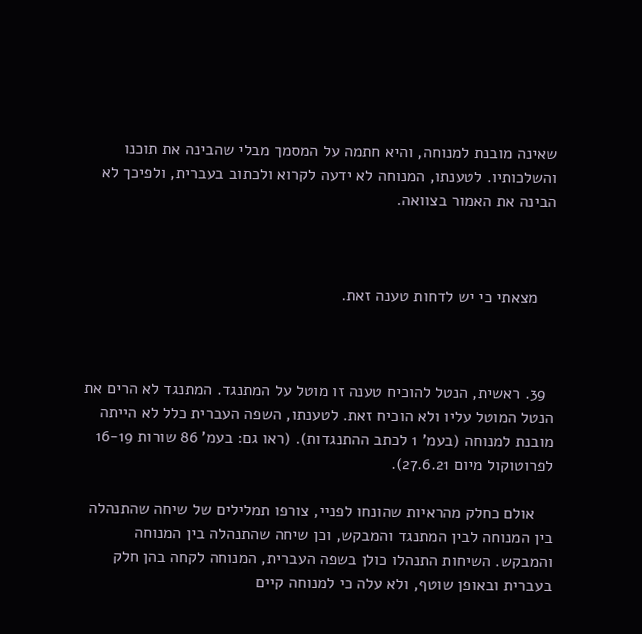שאינה מובנת למנוחה, והיא חתמה על המסמך מבלי שהבינה את תוכנו והשלכותיו. לטענתו, המנוחה לא ידעה לקרוא ולכתוב בעברית, ולפיכך לא הבינה את האמור בצוואה.



    מצאתי כי יש לדחות טענה זאת.



  39. ראשית, הנטל להוכיח טענה זו מוטל על המתנגד. המתנגד לא הרים את הנטל המוטל עליו ולא הוכיח זאת. לטענתו, השפה העברית כלל לא הייתה מובנת למנוחה (בעמ' 1 לכתב ההתנגדות). (ראו גם: בעמ' 86 שורות 16-19 לפרוטוקול מיום 27.6.21).

    אולם כחלק מהראיות שהונחו לפניי, צורפו תמלילים של שיחה שהתנהלה בין המנוחה לבין המתנגד והמבקש, וכן שיחה שהתנהלה בין המנוחה והמבקש. השיחות התנהלו כולן בשפה העברית, המנוחה לקחה בהן חלק בעברית ובאופן שוטף, ולא עלה כי למנוחה קיים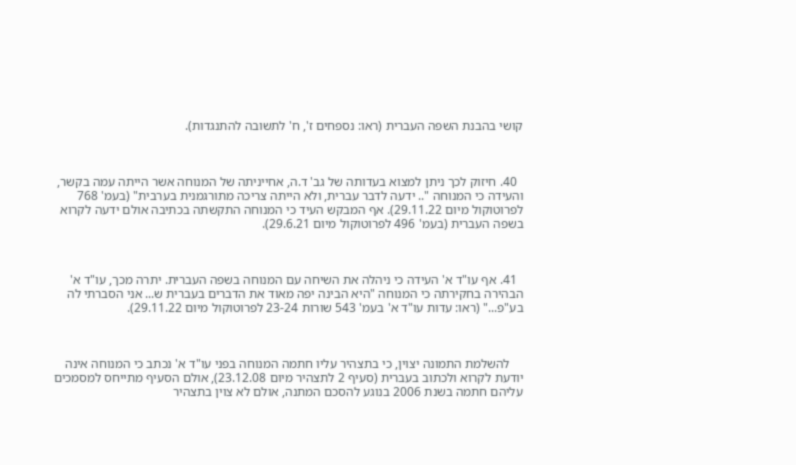קושי בהבנת השפה העברית (ראו: נספחים ז', ח' לתשובה להתנגדות).



  40. חיזוק לכך ניתן למצוא בעדותה של גב' ד.ה, אחייניתה של המנוחה אשר הייתה עמה בקשר, והעידה כי המנוחה ".. ידעה לדבר עברית, ולא הייתה צריכה מתורגמנית בערבית" (בעמ' 768 לפרוטוקול מיום 29.11.22). אף המבקש העיד כי המנוחה התקשתה בכתיבה אולם ידעה לקרוא בשפה העברית (בעמ' 496 לפרוטוקול מיום 29.6.21).



  41. אף עו"ד א' העידה כי ניהלה את השיחה עם המנוחה בשפה העברית. יתרה מכך, עו"ד א' הבהירה בחקירתה כי המנוחה "היא הבינה יפה מאוד את הדברים בעברית ש... אני הסברתי לה בע"פ..." (ראו: עדות עו"ד א' בעמ' 543 שורות 23-24 לפרוטוקול מיום 29.11.22).



    להשלמת התמונה יצוין, כי בתצהיר עליו חתמה המנוחה בפני עו"ד א' נכתב כי המנוחה אינה יודעת לקרוא ולכתוב בעברית (סעיף 2 לתצהיר מיום 23.12.08), אולם הסעיף מתייחס למסמכים עליהם חתמה בשנת 2006 בנוגע להסכם המתנה, אולם לא צוין בתצהיר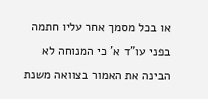או בכל מסמך אחר עליו חתמה בפני עו"ד א' כי המנוחה לא הבינה את האמור בצוואה משנת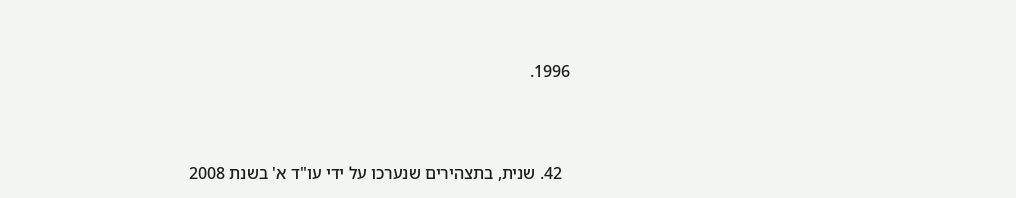1996.



  42. שנית, בתצהירים שנערכו על ידי עו"ד א' בשנת 2008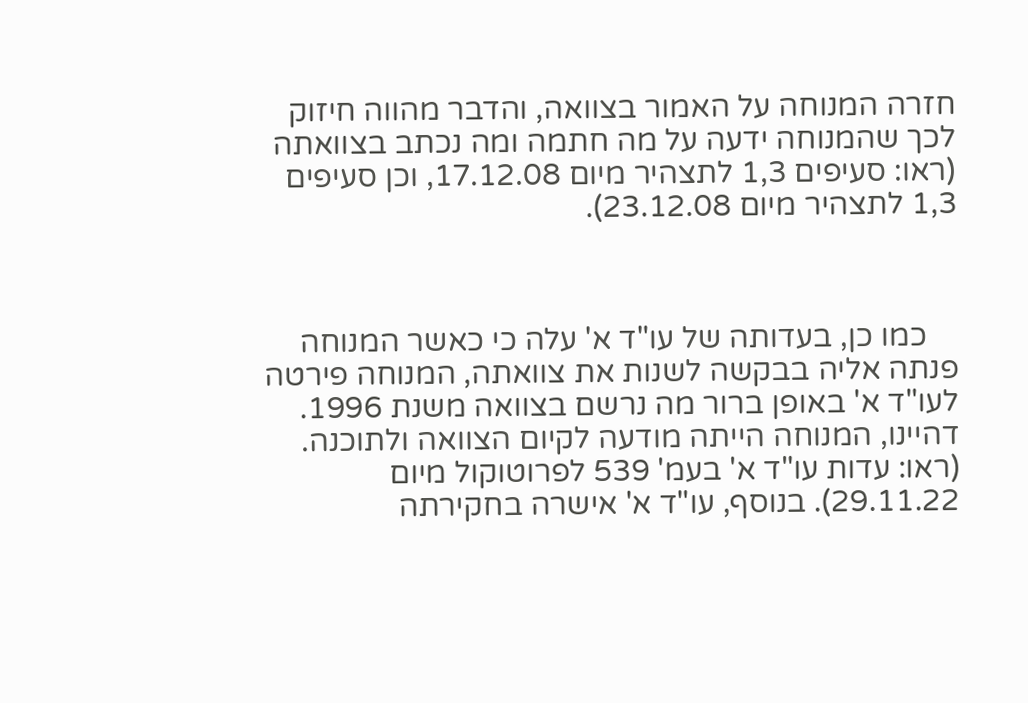חזרה המנוחה על האמור בצוואה, והדבר מהווה חיזוק לכך שהמנוחה ידעה על מה חתמה ומה נכתב בצוואתה (ראו: סעיפים 1,3 לתצהיר מיום 17.12.08, וכן סעיפים 1,3 לתצהיר מיום 23.12.08).



    כמו כן, בעדותה של עו"ד א' עלה כי כאשר המנוחה פנתה אליה בבקשה לשנות את צוואתה, המנוחה פירטה לעו"ד א' באופן ברור מה נרשם בצוואה משנת 1996. דהיינו, המנוחה הייתה מודעה לקיום הצוואה ולתוכנה. (ראו: עדות עו"ד א' בעמ' 539 לפרוטוקול מיום 29.11.22). בנוסף, עו"ד א' אישרה בחקירתה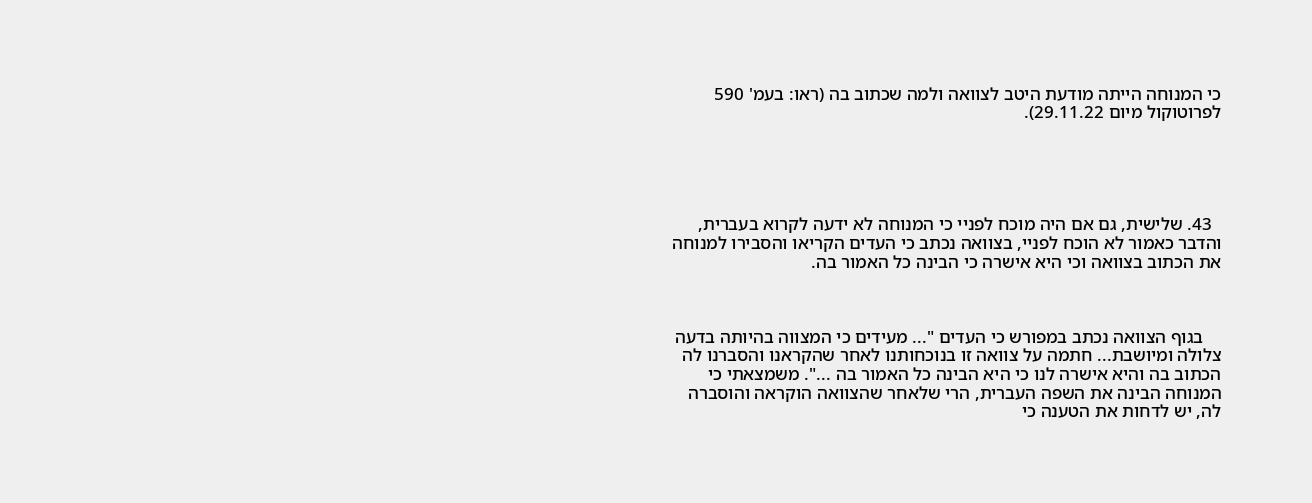כי המנוחה הייתה מודעת היטב לצוואה ולמה שכתוב בה (ראו: בעמ' 590 לפרוטוקול מיום 29.11.22).





  43. שלישית, גם אם היה מוכח לפניי כי המנוחה לא ידעה לקרוא בעברית, והדבר כאמור לא הוכח לפניי, בצוואה נכתב כי העדים הקריאו והסבירו למנוחה את הכתוב בצוואה וכי היא אישרה כי הבינה כל האמור בה.



    בגוף הצוואה נכתב במפורש כי העדים "... מעידים כי המצווה בהיותה בדעה צלולה ומיושבת... חתמה על צוואה זו בנוכחותנו לאחר שהקראנו והסברנו לה הכתוב בה והיא אישרה לנו כי היא הבינה כל האמור בה ...". משמצאתי כי המנוחה הבינה את השפה העברית, הרי שלאחר שהצוואה הוקראה והוסברה לה, יש לדחות את הטענה כי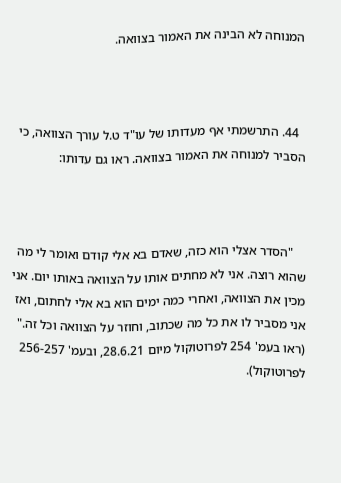המנוחה לא הבינה את האמור בצוואה.



  44. התרשמתי אף מעדותו של עו"ד ט.ל עורך הצוואה, כי הסביר למנוחה את האמור בצוואה. ראו גם עדותו:



    "הסדר אצלי הוא כזה, שאדם בא אלי קודם ואומר לי מה שהוא רוצה. אני לא מחתים אותו על הצוואה באותו יום. אני מכין את הצוואה, ואחרי כמה ימים הוא בא אלי לחתום, ואז אני מסביר לו את כל מה שכתוב, וחוזר על הצוואה וכל זה." (ראו בעמ' 254 לפרוטוקול מיום 28.6.21, ובעמ' 256-257 לפרוטוקול).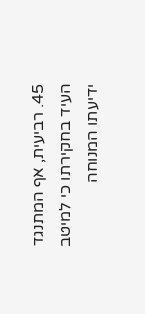45. רביעית, אף המתנגד העיד בחקירתו כי למיטב ידיעתו המנוחה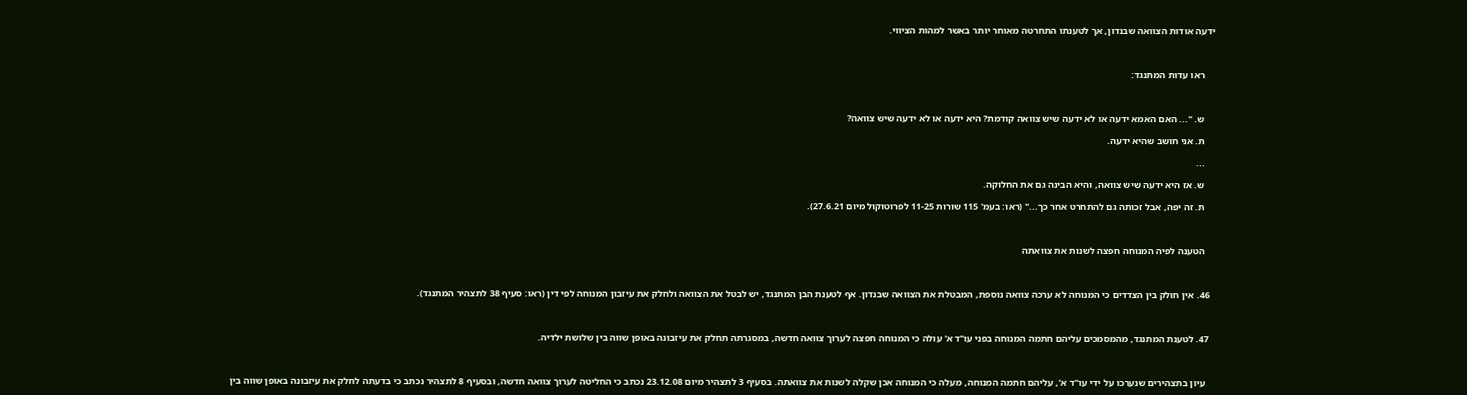ידעה אודות הצוואה שבנדון, אך לטענתו התחרטה מאוחר יותר באשר למהות הציווי.



    ראו עדות המתנגד:



    ש. "... האם האמא ידעה או לא ידעה שיש צוואה קודמת? היא ידעה או לא ידעה שיש צוואה?

    ת. אני חושב שהיא ידעה.

    ...

    ש. אז היא ידעה שיש צוואה, והיא הבינה גם את החלוקה.

    ת. זה יפה, אבל זכותה גם להתחרט אחר כך..." (ראו: בעמ' 115 שורות 11-25 לפרוטוקול מיום 27.6.21).



    הטענה לפיה המנוחה חפצה לשנות את צוואתה



  46. אין חולק בין הצדדים כי המנוחה לא ערכה צוואה נוספת, המבטלת את הצוואה שבנדון. אף לטענת הבן המתנגד, יש לבטל את הצוואה ולחלק את עיזבון המנוחה לפי דין (ראו: סעיף 38 לתצהיר המתנגד).



  47. לטענת המתנגד, מהמסמכים עליהם חתמה המנוחה בפני עו"ד א' עולה כי המנוחה חפצה לערוך צוואה חדשה, במסגרתה תחלק את עיזבונה באופן שווה בין שלושת ילדיה.



    עיון בתצהירים שנערכו על ידי עו"ד א', עליהם חתמה המנוחה, מעלה כי המנוחה אכן שקלה לשנות את צוואתה. בסעיף 3 לתצהיר מיום 23.12.08 נכתב כי החליטה לערוך צוואה חדשה, ובסעיף 8 לתצהיר נכתב כי בדעתה לחלק את עיזבונה באופן שווה בין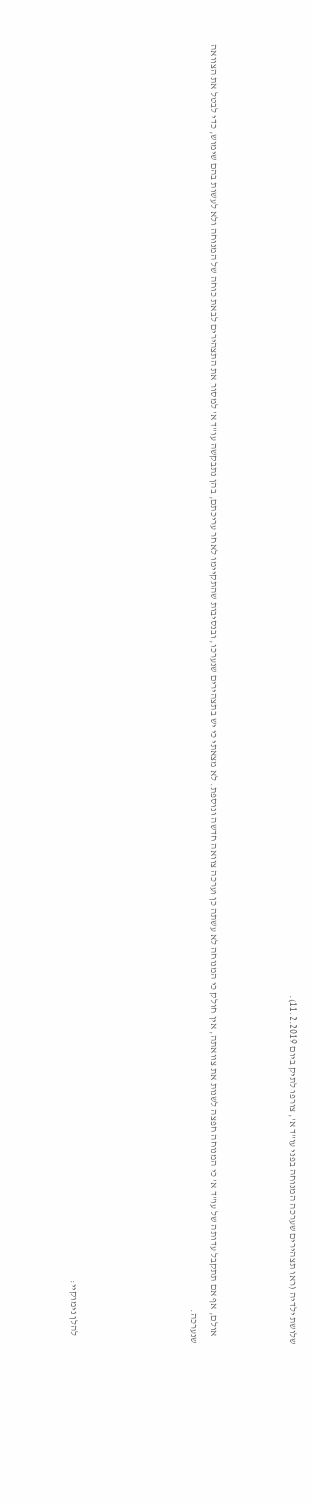שלושת ילדיה (ראו תצהירים שערכה המנוחה בפני עו"ד א', צורפו לתיק ביום 11.2.2019).



    אולם, אף אם תתקבל עדותה של עו"ד א' כי המנוחה חפצה לשנות את צוואתה, אין חולק כי המנוחה לא עשתה כן וערכה צוואה חדשה ונוספת. לא מצאתי כי יש בתצהירים שנערכו, ובנסיבות שהתקיימו לאחר עריכתם, בהן נתבקשה עו"ד א' למסור את התצהירים לבאת כוחה של המנוחה ולא לעשות בהם שימוש, כדי לבטל את הצוואה שנערכה.





    להלן נימוקיי: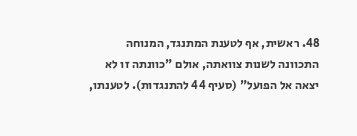48. ראשית, אף לטענת המתנגד, המנוחה התכוונה לשנות צוואתה, אולם "כוונתה זו לא יצאה אל הפועל" (סעיף 44 להתנגדות). לטענתו,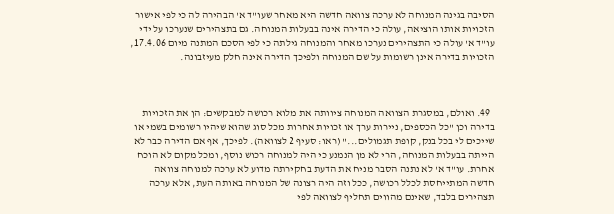הסיבה בגינה המנוחה לא ערכה צוואה חדשה היא מאחר שעו"ד א' הבהירה לה כי לפי אישור הזכויות אותו הוציאה, עולה כי הדירה אינה בבעלות המנוחה. גם בתצהירים שנערכו על ידי עו"ד א' עולה כי התצהירים נערכו מאחר והמנוחה גילתה כי לפי הסכם המתנה מיום 17.4.06, הזכויות בדירה אינן רשומות על שם המנוחה ולפיכך הדירה אינה חלק מעיזבונה.



  49. ואולם, במסגרת הצוואה המנוחה ציוותה את מלוא רכושה למבקשים: הן את הזכויות בדירה וכן "כל הכספים, ניירות ערך או זכויות אחרות מכל סוג שהוא שיהיו רשומים בשמי או שייכים לי בכל בנק, קופת תגמולים..." (ראו: סעיף 2 לצוואה). לפיכך, אף אם הדירה כבר לא הייתה בבעלות המנוחה, הרי לא מן הנמנע כי היה למנוחה רכוש נוסף, ומכל מקום לא הוכח אחרת. עו"ד א' לא נתנה הסבר מניח את הדעת בחקירתה מדוע לא ערכה למנוחה צוואה חדשה המתייחסת לכלל רכושה, ככל וזה היה רצונה של המנוחה באותה העת, אלא ערכה תצהירים בלבד, שאינם מהווים תחליף לצוואה לפי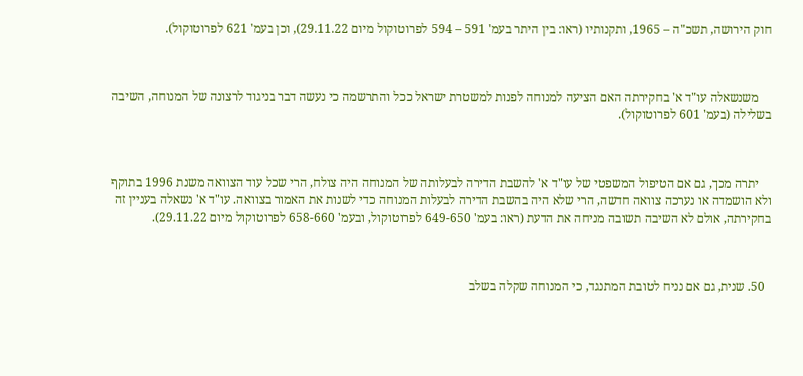חוק הירושה, תשכ"ה – 1965, ותקנותיו (ראו: בין היתר בעמ' 591 – 594 לפרוטוקול מיום 29.11.22), וכן בעמ' 621 לפרוטוקול).



    משנשאלה עו"ד א' בחקירתה האם הציעה למנוחה לפנות למשטרת ישראל ככל והתרשמה כי נעשה דבר בניגוד לרצונה של המנוחה, השיבה בשלילה (בעמ' 601 לפרוטוקול).



    יתרה מכך, גם אם הטיפול המשפטי של עו"ד א' להשבת הדירה לבעלותה של המנוחה היה צולח, הרי שכל עוד הצוואה משנת 1996 בתוקף ולא הושמדה או נערכה צוואה חדשה, הרי שלא היה בהשבת הדירה לבעלות המנוחה כדי לשנות את האמור בצוואה. עו"ד א' נשאלה בעניין זה בחקירתה, אולם לא השיבה תשובה מניחה את הדעת (ראו: בעמ' 649-650 לפרוטוקול, ובעמ' 658-660 לפרוטוקול מיום 29.11.22).



  50. שנית, גם אם נניח לטובת המתנגד, כי המנוחה שקלה בשלב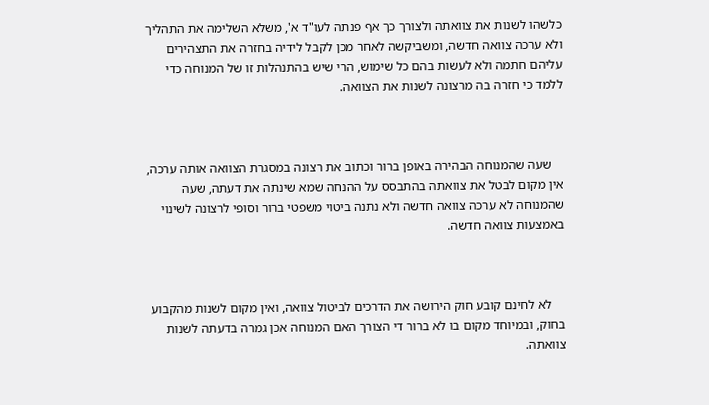כלשהו לשנות את צוואתה ולצורך כך אף פנתה לעו"ד א', משלא השלימה את התהליך ולא ערכה צוואה חדשה, ומשביקשה לאחר מכן לקבל לידיה בחזרה את התצהירים עליהם חתמה ולא לעשות בהם כל שימוש, הרי שיש בהתנהלות זו של המנוחה כדי ללמד כי חזרה בה מרצונה לשנות את הצוואה.



    שעה שהמנוחה הבהירה באופן ברור וכתוב את רצונה במסגרת הצוואה אותה ערכה, אין מקום לבטל את צוואתה בהתבסס על ההנחה שמא שינתה את דעתה, שעה שהמנוחה לא ערכה צוואה חדשה ולא נתנה ביטוי משפטי ברור וסופי לרצונה לשינוי באמצעות צוואה חדשה.



    לא לחינם קובע חוק הירושה את הדרכים לביטול צוואה, ואין מקום לשנות מהקבוע בחוק, ובמיוחד מקום בו לא ברור די הצורך האם המנוחה אכן גמרה בדעתה לשנות צוואתה.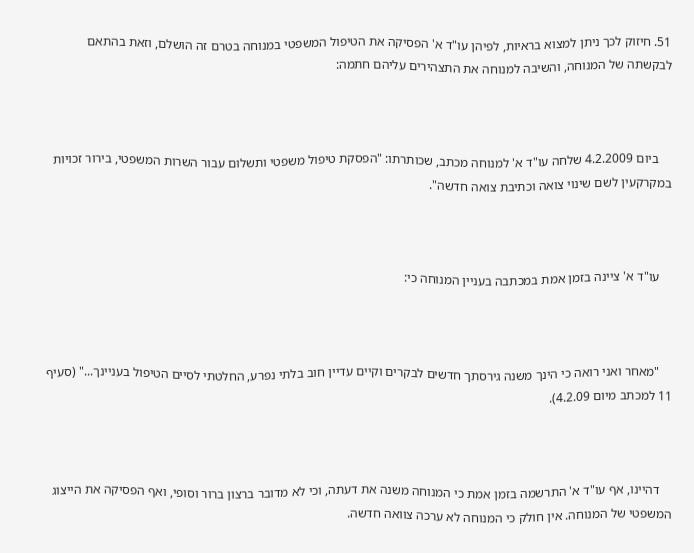51. חיזוק לכך ניתן למצוא בראיות, לפיהן עו"ד א' הפסיקה את הטיפול המשפטי במנוחה בטרם זה הושלם, וזאת בהתאם לבקשתה של המנוחה, והשיבה למנוחה את התצהירים עליהם חתמה:



    ביום 4.2.2009 שלחה עו"ד א' למנוחה מכתב, שכותרתו: "הפסקת טיפול משפטי ותשלום עבור השרות המשפטי, בירור זכויות במקרקעין לשם שינוי צואה וכתיבת צואה חדשה".



    עו"ד א' ציינה בזמן אמת במכתבה בעניין המנוחה כי:



    "מאחר ואני רואה כי הינך משנה גירסתך חדשים לבקרים וקיים עדיין חוב בלתי נפרע, החלטתי לסיים הטיפול בעניינך..." (סעיף 11 למכתב מיום 4.2.09).



    דהיינו, אף עו"ד א' התרשמה בזמן אמת כי המנוחה משנה את דעתה, וכי לא מדובר ברצון ברור וסופי, ואף הפסיקה את הייצוג המשפטי של המנוחה. אין חולק כי המנוחה לא ערכה צוואה חדשה.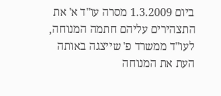ביום 1.3.2009 מסרה עו"ד א' את התצהירים עליהם חתמה המנוחה, לעו"ד ממשרד פ' שייצגה באותה העת את המנוחה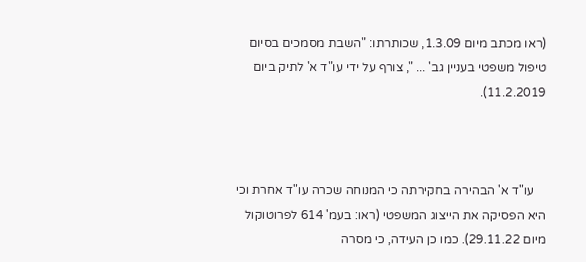(ראו מכתב מיום 1.3.09, שכותרתו: "השבת מסמכים בסיום טיפול משפטי בעניין גב' ... ", צורף על ידי עו"ד א' לתיק ביום 11.2.2019).



    עו"ד א' הבהירה בחקירתה כי המנוחה שכרה עו"ד אחרת וכי היא הפסיקה את הייצוג המשפטי (ראו: בעמ' 614 לפרוטוקול מיום 29.11.22). כמו כן העידה, כי מסרה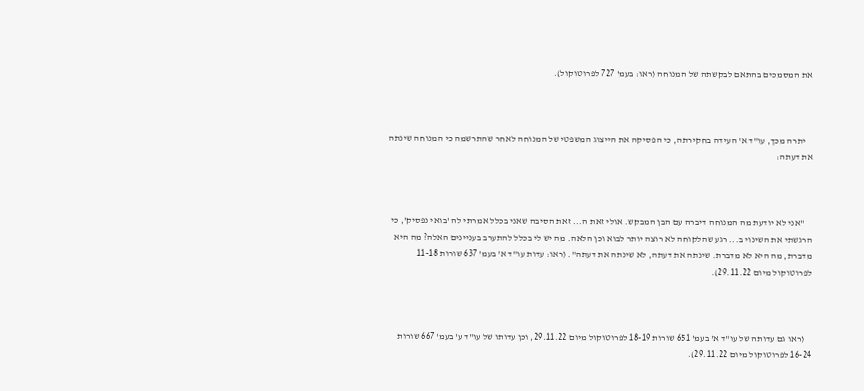את המסמכים בהתאם לבקשתה של המנוחה (ראו: בעמ' 727 לפרוטוקול).



    יתרה מכך, עו"ד א' העידה בחקירתה, כי הפסיקה את הייצוג המשפטי של המנוחה לאחר שהתרשמה כי המנוחה שינתה את דעתה:



    "אני לא יודעת מה המנוחה דיברה עם הבן המבקש. אולי זאת ה... זאת הסיבה שאני בכלל אמרתי לה 'בואי נפסיק', כי הרגשתי את השינוי ב... רגע שהלקוחה לא רוצה יותר לבוא וכן הלאה. מה יש לי בכלל להתערב בעניינים האלה? מה היא מדברת, מה היא לא מדברת. שינתה את דעתה, לא שינתה את דעתה". (ראו: עדות עו"ד א' בעמ' 637 שורות 11-18 לפרוטוקול מיום 29.11.22).



    (ראו גם עדותה של עו"ד א' בעמ' 651 שורות 18-19 לפרוטוקול מיום 29.11.22, וכן עדותו של עו"ד ע' בעמ' 667 שורות 16-24 לפרוטוקול מיום 29.11.22).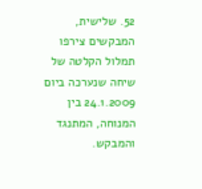52. שלישית, המבקשים צירפו תמלול הקלטה של שיחה שנערכה ביום 24.1.2009 בין המנוחה, המתנגד והמבקש.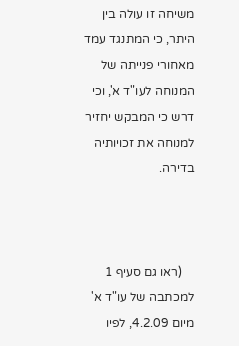משיחה זו עולה בין היתר, כי המתנגד עמד מאחורי פנייתה של המנוחה לעו"ד א', וכי דרש כי המבקש יחזיר למנוחה את זכויותיה בדירה.



    (ראו גם סעיף 1 למכתבה של עו"ד א' מיום 4.2.09, לפיו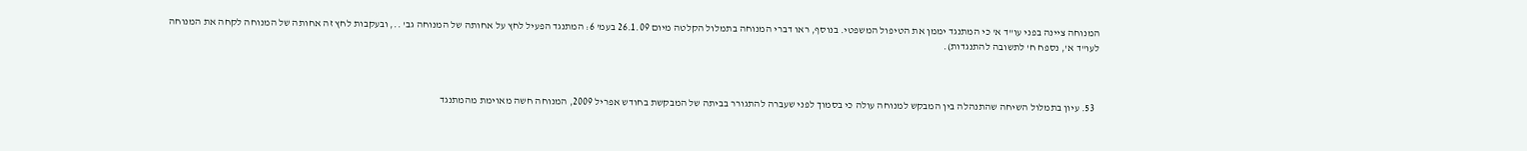המנוחה ציינה בפני עו"ד א' כי המתנגד יממן את הטיפול המשפטי. בנוסף, ראו דברי המנוחה בתמלול הקלטה מיום 26.1.09 בעמ' 6: המתנגד הפעיל לחץ על אחותה של המנוחה גב' .., ובעקבות לחץ זה אחותה של המנוחה לקחה את המנוחה לעו"ד א', נספח ח' לתשובה להתנגדות).



  53. עיון בתמלול השיחה שהתנהלה בין המבקש למנוחה עולה כי בסמוך לפני שעברה להתגורר בביתה של המבקשת בחודש אפריל 2009, המנוחה חשה מאוימת מהמתנגד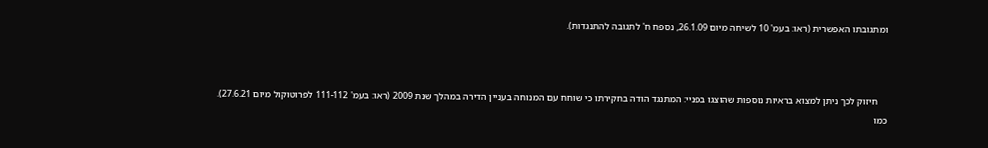ומתגובתו האפשרית (ראו: בעמ' 10 לשיחה מיום 26.1.09, נספח ח' לתגובה להתנגדות).



    חיזוק לכך ניתן למצוא בראיות נוספות שהוצגו בפניי: המתנגד הודה בחקירתו כי שוחח עם המנוחה בעניין הדירה במהלך שנת 2009 (ראו: בעמ' 111-112 לפרוטוקול מיום 27.6.21). כמו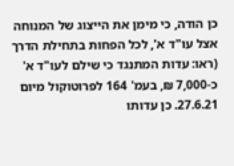כן הודה, כי מימן את הייצוג של המנוחה אצל עו"ד א', לכל הפחות בתחילת הדרך (ראו: עדות המתנגד כי שילם לעו"ד א' כ-7,000 ₪, בעמ' 164 לפרוטוקול מיום 27.6.21. כן עדותו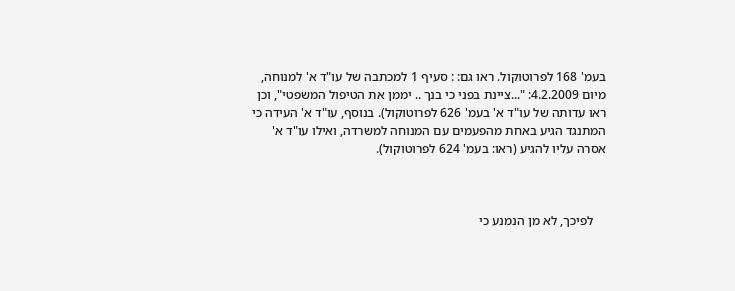בעמ' 168 לפרוטוקול. ראו גם: : סעיף 1 למכתבה של עו"ד א' למנוחה, מיום 4.2.2009: "...ציינת בפני כי בנך .. יממן את הטיפול המשפטי", וכן ראו עדותה של עו"ד א' בעמ' 626 לפרוטוקול). בנוסף, עו"ד א' העידה כי המתנגד הגיע באחת מהפעמים עם המנוחה למשרדה, ואילו עו"ד א' אסרה עליו להגיע (ראו: בעמ' 624 לפרוטוקול).



    לפיכך, לא מן הנמנע כי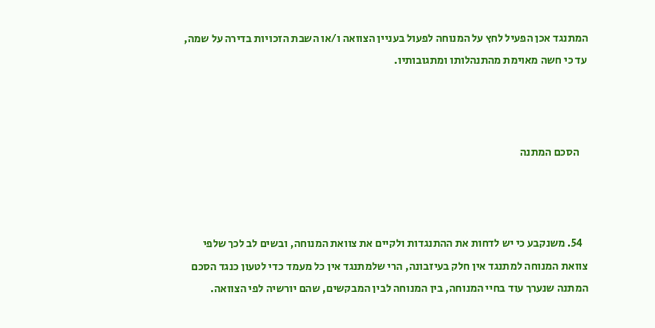המתנגד אכן הפעיל לחץ על המנוחה לפעול בעניין הצוואה ו/או השבת הזכויות בדירה על שמה, עד כי חשה מאוימת מהתנהלותו ומתגובותיו.



    הסכם המתנה



  54. משנקבע כי יש לדחות את ההתנגדות ולקיים את צוואת המנוחה, ובשים לב לכך שלפי צוואת המנוחה למתנגד אין חלק בעיזבונה, הרי שלמתנגד אין כל מעמד כדי לטעון כנגד הסכם המתנה שנערך עוד בחיי המנוחה, בין המנוחה לבין המבקשים, שהם יורשיה לפי הצוואה.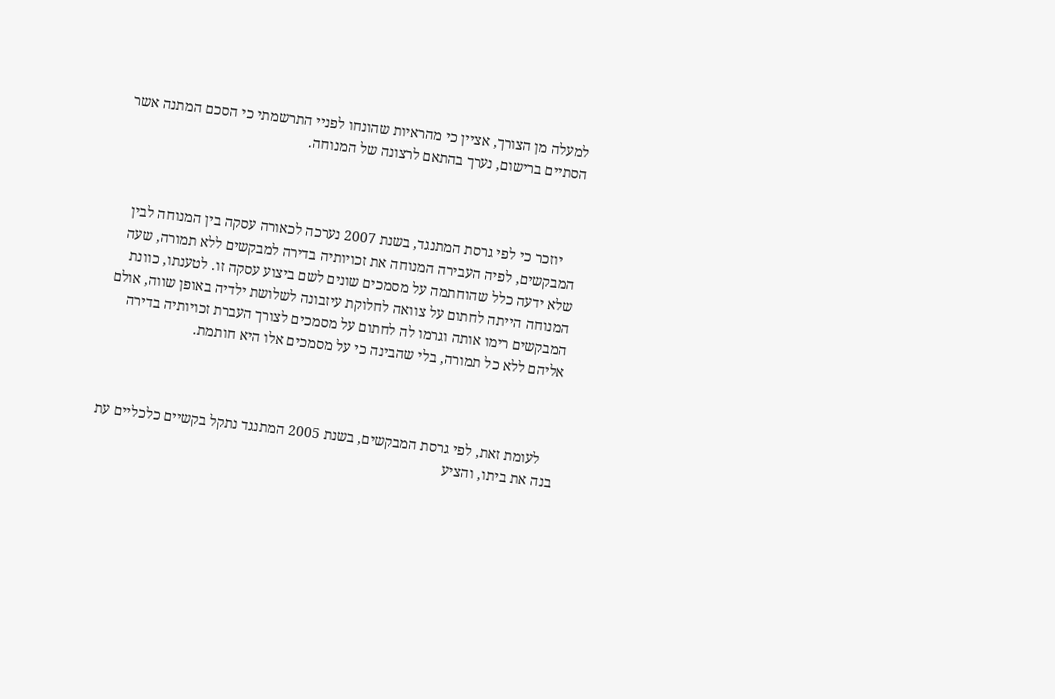למעלה מן הצורך, אציין כי מהראיות שהונחו לפניי התרשמתי כי הסכם המתנה אשר הסתיים ברישום, נערך בהתאם לרצונה של המנוחה.



    יוזכר כי לפי גרסת המתנגד, בשנת 2007 נערכה לכאורה עסקה בין המנוחה לבין המבקשים, לפיה העבירה המנוחה את זכויותיה בדירה למבקשים ללא תמורה, שעה שלא ידעה כלל שהוחתמה על מסמכים שונים לשם ביצוע עסקה זו. לטענתו, כוונת המנוחה הייתה לחתום על צוואה לחלוקת עיזבונה לשלושת ילדיה באופן שווה, אולם המבקשים רימו אותה וגרמו לה לחתום על מסמכים לצורך העברת זכויותיה בדירה אליהם ללא כל תמורה, בלי שהבינה כי על מסמכים אלו היא חותמת.



    לעומת זאת, לפי גרסת המבקשים, בשנת 2005 המתנגד נתקל בקשיים כלכליים עת בנה את ביתו, והציע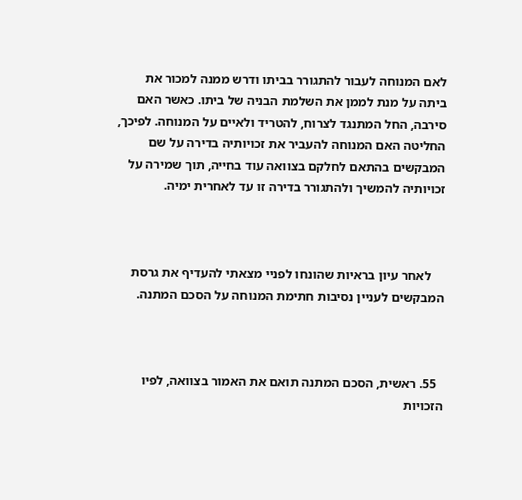לאם המנוחה לעבור להתגורר בביתו ודרש ממנה למכור את ביתה על מנת לממן את השלמת הבניה של ביתו. כאשר האם סירבה, החל המתנגד לצרוח, להטריד ולאיים על המנוחה. לפיכך, החליטה האם המנוחה להעביר את זכויותיה בדירה על שם המבקשים בהתאם לחלקם בצוואה עוד בחייה, תוך שמירה על זכויותיה להמשיך ולהתגורר בדירה זו עד לאחרית ימיה.



    לאחר עיון בראיות שהונחו לפניי מצאתי להעדיף את גרסת המבקשים לעניין נסיבות חתימת המנוחה על הסכם המתנה.



  55. ראשית, הסכם המתנה תואם את האמור בצוואה, לפיו הזכויות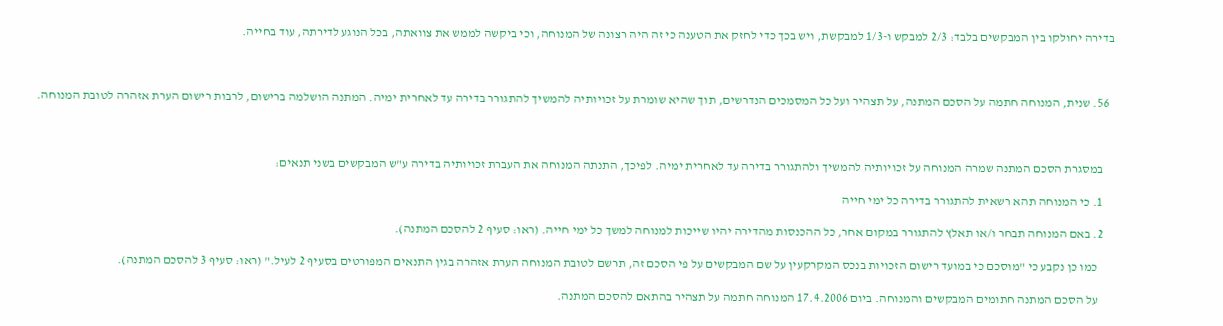בדירה יחולקו בין המבקשים בלבד: 2/3 למבקש ו-1/3 למבקשת, ויש בכך כדי לחזק את הטענה כי זה היה רצונה של המנוחה, וכי ביקשה לממש את צוואתה, בכל הנוגע לדירתה, עוד בחייה.



  56. שנית, המנוחה חתמה על הסכם המתנה, על תצהיר ועל כל המסמכים הנדרשים, תוך שהיא שומרת על זכויותיה להמשיך להתגורר בדירה עד לאחרית ימיה. המתנה הושלמה ברישום, לרבות רישום הערת אזהרה לטובת המנוחה.



    במסגרת הסכם המתנה שמרה המנוחה על זכויותיה להמשיך ולהתגורר בדירה עד לאחרית ימיה. לפיכך, התנתה המנוחה את העברת זכויותיה בדירה ע"ש המבקשים בשני תנאים:

    1. כי המנוחה תהא רשאית להתגורר בדירה כל ימי חייה

    2. באם המנוחה תבחר ו/או תאלץ להתגורר במקום אחר, כל ההכנסות מהדירה יהיו שייכות למנוחה למשך כל ימי חייה. (ראו: סעיף 2 להסכם המתנה).

      כמו כן נקבע כי "מוסכם כי במועד רישום הזכויות בנכס המקרקעין על שם המבקשים על פי הסכם זה, תרשם לטובת המנוחה הערת אזהרה בגין התנאים המפורטים בסעיף 2 לעיל." (ראו: סעיף 3 להסכם המתנה).

      על הסכם המתנה חתומים המבקשים והמנוחה. ביום 17.4.2006 המנוחה חתמה על תצהיר בהתאם להסכם המתנה.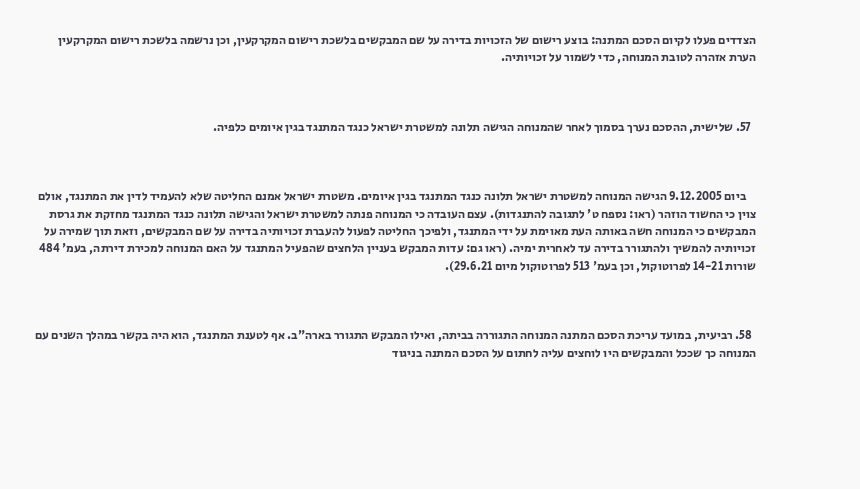הצדדים פעלו לקיום הסכם המתנה: בוצע רישום של הזכויות בדירה על שם המבקשים בלשכת רישום המקרקעין, וכן נרשמה בלשכת רישום המקרקעין הערת אזהרה לטובת המנוחה, כדי לשמור על זכויותיה.



  57. שלישית, ההסכם נערך בסמוך לאחר שהמנוחה הגישה תלונה למשטרת ישראל כנגד המתנגד בגין איומים כלפיה.



    ביום 9.12.2005 הגישה המנוחה למשטרת ישראל תלונה כנגד המתנגד בגין איומים. משטרת ישראל אמנם החליטה שלא להעמיד לדין את המתנגד, אולם צוין כי החשוד הוזהר (ראו: נספח ט' לתגובה להתנגדות). עצם העובדה כי המנוחה פנתה למשטרת ישראל והגישה תלונה כנגד המתנגד מחזקת את גרסת המבקשים כי המנוחה חשה באותה העת מאוימת על ידי המתנגד, ולפיכך החליטה לפעול להעברת זכויותיה בדירה על שם המבקשים, וזאת תוך שמירה על זכויותיה להמשיך ולהתגורר בדירה עד לאחרית ימיה. (ראו גם: עדות המבקש בעניין הלחצים שהפעיל המתנגד על האם המנוחה למכירת דירתה, בעמ' 484 שורות 14-21 לפרוטוקול, וכן בעמ' 513 לפרוטוקול מיום 29.6.21).



  58. רביעית, במועד עריכת הסכם המתנה המנוחה התגוררה בביתה, ואילו המבקש התגורר בארה"ב. אף לטענת המתנגד, הוא היה בקשר במהלך השנים עם המנוחה כך שככל והמבקשים היו לוחצים עליה לחתום על הסכם המתנה בניגוד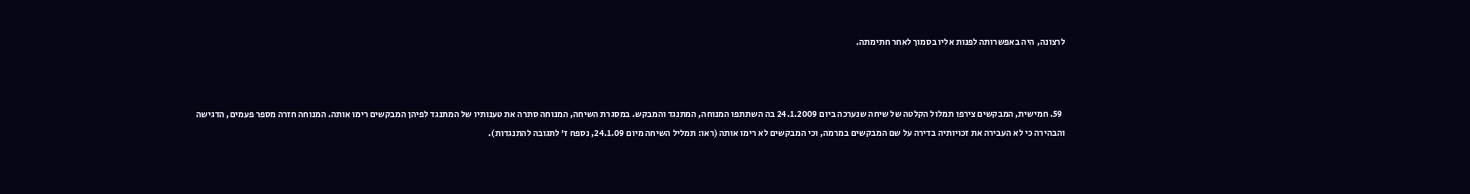לרצונה, היה באפשרותה לפנות אליו בסמוך לאחר חתימתה.



  59. חמישית, המבקשים צירפו תמלול הקלטה של שיחה שנערכה ביום 24.1.2009 בה השתתפו המנוחה, המתנגד והמבקש. במסגרת השיחה, המנוחה סתרה את טענותיו של המתנגד לפיהן המבקשים רימו אותה. המנוחה חזרה מספר פעמים, הדגישה והבהירה כי לא העבירה את זכויותיה בדירה על שם המבקשים במרמה, וכי המבקשים לא רימו אותה (ראו: תמליל השיחה מיום 24.1.09, נספח ז' לתגובה להתנגדות).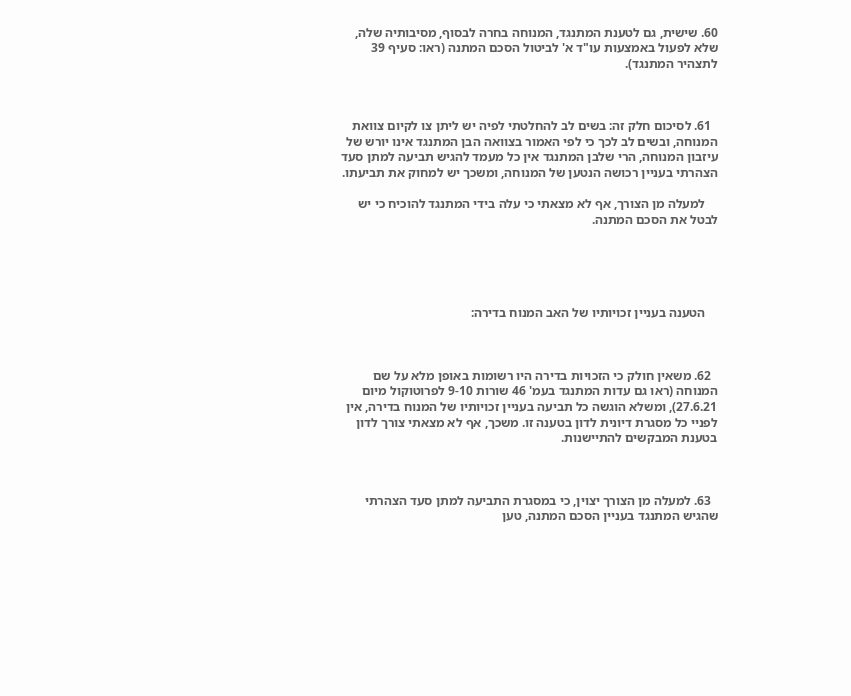60. שישית, גם לטענת המתנגד, המנוחה בחרה לבסוף, מסיבותיה שלה, שלא לפעול באמצעות עו"ד א' לביטול הסכם המתנה (ראו: סעיף 39 לתצהיר המתנגד).



  61. לסיכום חלק זה: בשים לב להחלטתי לפיה יש ליתן צו לקיום צוואת המנוחה, ובשים לב לכך כי לפי האמור בצוואה הבן המתנגד אינו יורש של עיזבון המנוחה, הרי שלבן המתנגד אין כל מעמד להגיש תביעה למתן סעד הצהרתי בעניין רכושה הנטען של המנוחה, ומשכך יש למחוק את תביעתו.

    למעלה מן הצורך, אף לא מצאתי כי עלה בידי המתנגד להוכיח כי יש לבטל את הסכם המתנה.





    הטענה בעניין זכויותיו של האב המנוח בדירה:



  62. משאין חולק כי הזכויות בדירה היו רשומות באופן מלא על שם המנוחה (ראו גם עדות המתנגד בעמ' 46 שורות 9-10 לפרוטוקול מיום 27.6.21), ומשלא הוגשה כל תביעה בעניין זכויותיו של המנוח בדירה, אין לפניי כל מסגרת דיונית לדון בטענה זו. משכך, אף לא מצאתי צורך לדון בטענת המבקשים להתיישנות.



  63. למעלה מן הצורך יצוין, כי במסגרת התביעה למתן סעד הצהרתי שהגיש המתנגד בעניין הסכם המתנה, טען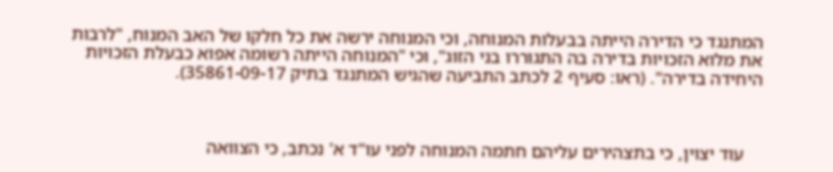המתנגד כי הדירה הייתה בבעלות המנוחה, וכי המנוחה ירשה את כל חלקו של האב המנוח, "לרבות את מלוא הזכויות בדירה בה התגוררו בני הזוג", וכי "המנוחה הייתה רשומה אפוא כבעלת הזכויות היחידה בדירה". (ראו: סעיף 2 לכתב התביעה שהגיש המתנגד בתיק 35861-09-17).



    עוד יצוין, כי בתצהירים עליהם חתמה המנוחה לפני עו"ד א' נכתב, כי הצוואה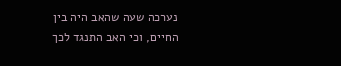נערכה שעה שהאב היה בין החיים, וכי האב התנגד לכך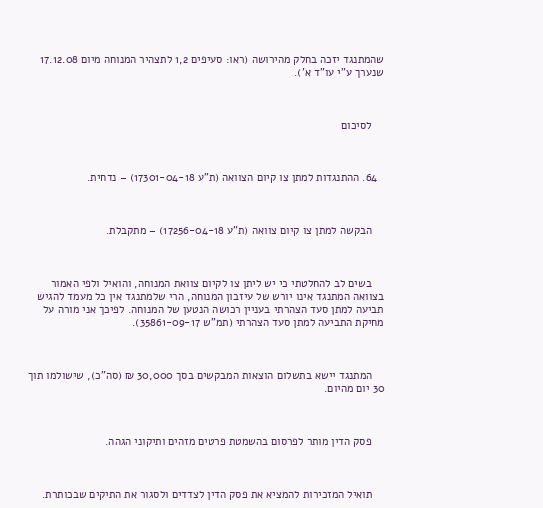שהמתנגד יזכה בחלק מהירושה (ראו: סעיפים 1,2 לתצהיר המנוחה מיום 17.12.08 שנערך ע"י עו"ד א').



    לסיכום



  64. ההתנגדות למתן צו קיום הצוואה (ת"ע 17301-04-18) – נדחית.



    הבקשה למתן צו קיום צוואה (ת"ע 17256-04-18) – מתקבלת.



    בשים לב להחלטתי כי יש ליתן צו לקיום צוואת המנוחה, והואיל ולפי האמור בצוואה המתנגד אינו יורש של עיזבון המנוחה, הרי שלמתנגד אין כל מעמד להגיש תביעה למתן סעד הצהרתי בעניין רכושה הנטען של המנוחה. לפיכך אני מורה על מחיקת התביעה למתן סעד הצהרתי (תמ"ש 35861-09-17).



    המתנגד יישא בתשלום הוצאות המבקשים בסך 30,000 ₪ (סה"כ), שישולמו תוך 30 יום מהיום.



    פסק הדין מותר לפרסום בהשמטת פרטים מזהים ותיקוני הגהה.



    תואיל המזכירות להמציא את פסק הדין לצדדים ולסגור את התיקים שבכותרת.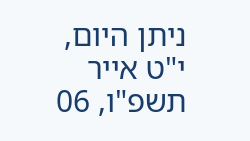ניתן היום, י"ט אייר תשפ"ו, 06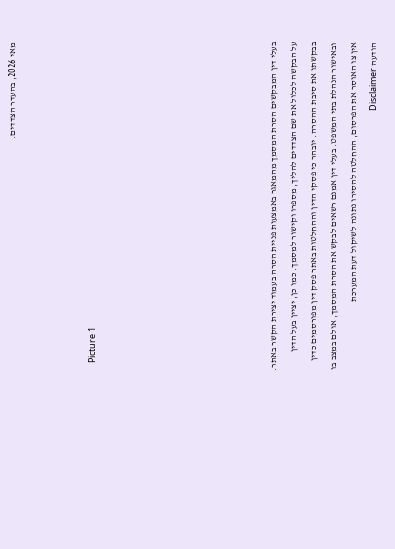מאי 2026, בהעדר הצדדים.



    Picture 1








בעלי דין המבקשים הסרת המסמך מהמאגר באמצעות פניית הסרה בעמוד יצירת הקשר באתר. על הבקשה לכלול את שם הצדדים להליך, מספרו וקישור למסמך. כמו כן, יציין בעל הדין בבקשתו את סיבת ההסרה. יובהר כי פסקי הדין וההחלטות באתר פסק דין מפורסמים כדין ובאישור הנהלת בתי המשפט. בעלי דין אמנם רשאים לבקש את הסרת המסמך, אולם במצב בו אין צו האוסר את הפרסום, ההחלטה להסירו נתונה לשיקול דעת המערכת
הודעה Disclaimer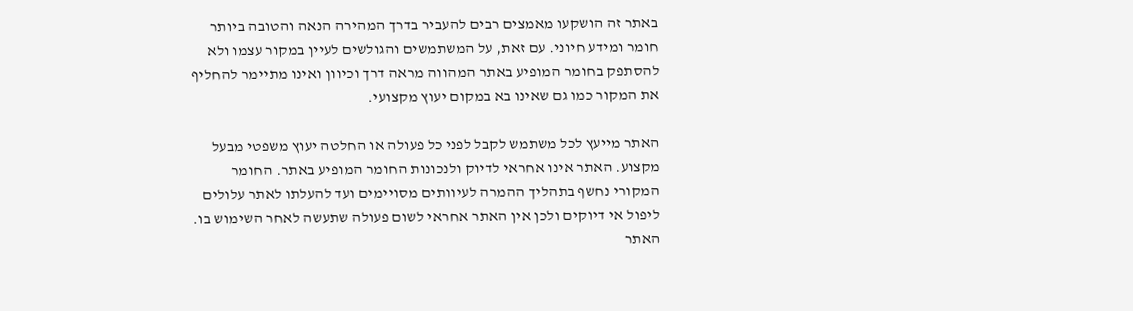באתר זה הושקעו מאמצים רבים להעביר בדרך המהירה הנאה והטובה ביותר חומר ומידע חיוני. עם זאת, על המשתמשים והגולשים לעיין במקור עצמו ולא להסתפק בחומר המופיע באתר המהווה מראה דרך וכיוון ואינו מתיימר להחליף את המקור כמו גם שאינו בא במקום יעוץ מקצועי.

האתר מייעץ לכל משתמש לקבל לפני כל פעולה או החלטה יעוץ משפטי מבעל מקצוע. האתר אינו אחראי לדיוק ולנכונות החומר המופיע באתר. החומר המקורי נחשף בתהליך ההמרה לעיוותים מסויימים ועד להעלתו לאתר עלולים ליפול אי דיוקים ולכן אין האתר אחראי לשום פעולה שתעשה לאחר השימוש בו. האתר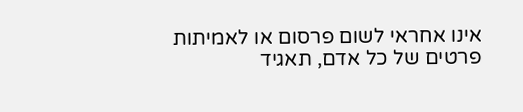אינו אחראי לשום פרסום או לאמיתות פרטים של כל אדם, תאגיד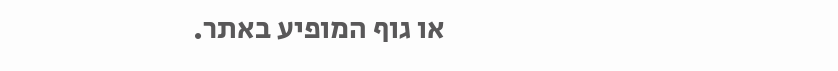או גוף המופיע באתר.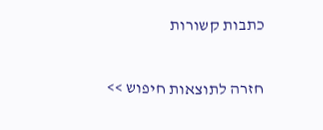כתבות קשורות

חזרה לתוצאות חיפוש >>